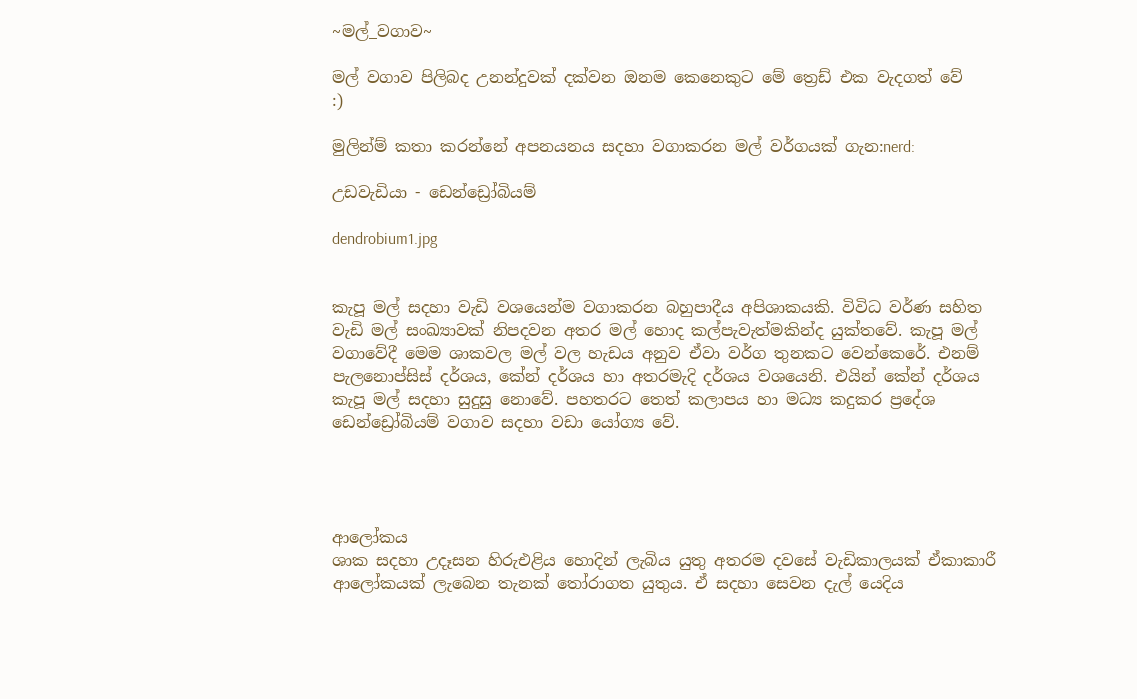~මල්_වගාව~

මල් වගාව පිලිබද උනන්දුවක් දක්වන ඔනම කෙනෙකුට මේ ත්‍රෙඩ් එක වැදගත් වේ
:)

මුලින්ම් කතා කරන්නේ අපනයනය සදහා වගාකරන මල් වර්ගයක් ගැන:nerd:

උඩවැඩියා - ඩෙන්ඩ්‍රෝබියම්

dendrobium1.jpg


කැපූ මල් සදහා වැඩි වශයෙන්ම වගාකරන බහුපාදීය අපිශාකයකි. විවිධ වර්ණ සහිත වැඩි මල් සංඛ්‍යාවක් නිපදවන අතර මල් හොද කල්පැවැත්මකින්ද යුක්තවේ. කැපූ මල් වගාවේදී මෙම ශාකවල මල් වල හැඩය අනුව ඒවා වර්ග තුනකට වෙන්කෙරේ. එනම් පැලනොප්සිස් දර්ශය, කේන් දර්ශය හා අතරමැදි දර්ශය වශයෙනි. එයින් කේන් දර්ශය කැපූ මල් සදහා සුදුසු නොවේ. පහතරට තෙත් කලාපය හා මධ්‍ය කදුකර ප්‍රදේශ ඩෙන්ඩ්‍රෝබියම් වගාව සදහා වඩා යෝග්‍ය වේ.




ආලෝකය
ශාක සදහා උදෑසන හිරුඑළිය හොදින් ලැබිය යුතු අතරම දවසේ වැඩිකාලයක් ඒකාකාරී ආලෝකයක් ලැබෙන තැනක් තෝරාගත යුතුය. ඒ සදහා සෙවන දැල් යෙදිය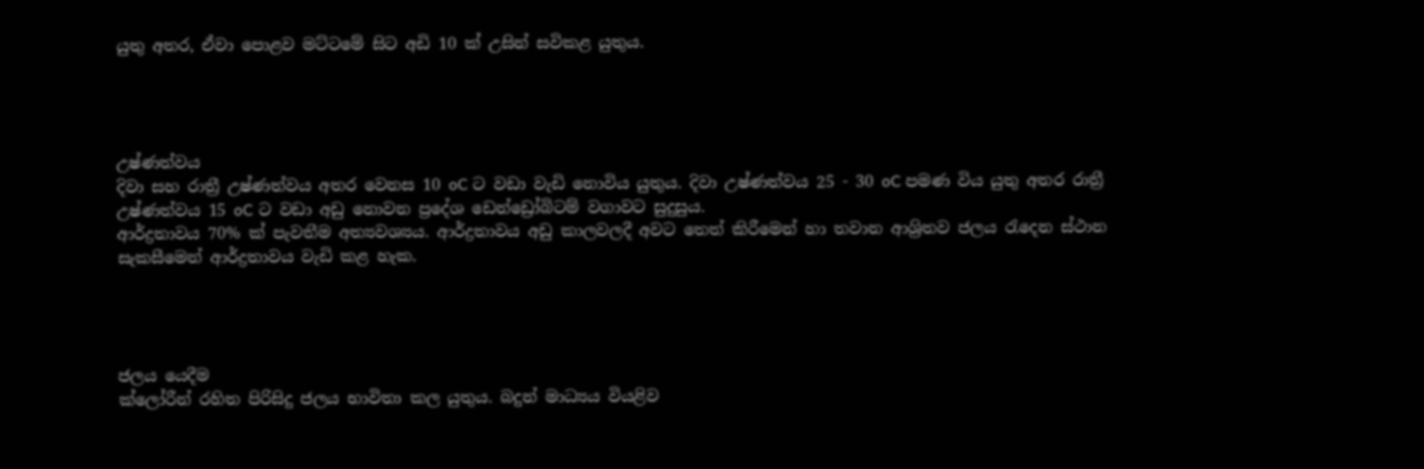යුතු අතර, ඒවා පොළව මට්ටමේ සිට අඩි 10 ක් උසින් සවිකළ යුතුය.




උෂ්ණත්වය
දිවා සහ රාත්‍රී උෂ්ණත්වය අතර වෙනස 10 oC ට වඩා වැඩි නොවිය යුතුය. දිවා උෂ්ණත්වය 25 - 30 oC පමණ විය යුතු අතර රාත්‍රී උෂ්ණත්වය 15 oC ට වඩා අඩු නොවන ප්‍රදේශ ඩෙන්ඩ්‍රෝබිටම් වගාවට සුදුසුය.
ආර්ද්‍රතාවය 70% ක් පැවතීම අත්‍යවශ්‍යය. ආර්ද්‍රතාවය අඩු කාලවලදී අවට තෙත් කිරීමෙන් හා තවාන ආශ්‍රිතව ජලය රැදෙන ස්ථාන සැකසීමෙන් ආර්ද්‍රතාවය වැඩි කළ හැක.




ජලය යෙදීම
ක්ලෝරීන් රහිත පිරිසිදු ජලය භාවිතා කල යුතුය. බදුන් මාධ්‍යය වියළිව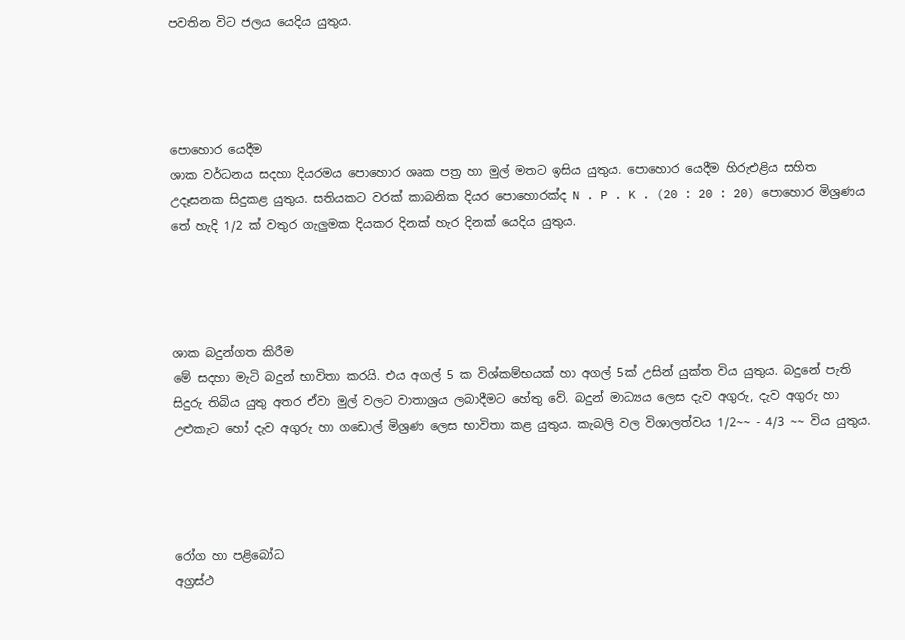පවතින විට ජලය යෙදිය යුතුය.




පොහොර යෙදීම
ශාක වර්ධනය සදහා දියරමය පොහොර ශෘක පත්‍ර හා මුල් මතට ඉසිය යුතුය. පොහොර යෙදීම හිරුඑළිය සහිත උදෑසනක සිදුකළ යුතුය. සතියකට වරක් කාබනික දියර පොහොරක්ද N . P . K . (20 : 20 : 20) පොහොර මිශ්‍රණය තේ හැදි 1/2 ක් වතුර ගැලුමක දියකර දිනක් හැර දිනක් යෙදිය යුතුය.




ශාක බදුන්ගත කිරීම
මේ සදහා මැටි බදුන් භාවිතා කරයි. එය අගල් 5 ක විශ්කම්භයක් හා අගල් 5ක් උසින් යුක්ත විය යුතුය. බදුනේ පැති සිදුරු තිබිය යුතු අතර ඒවා මුල් වලට වාතාශ්‍රය ලබාදීමට හේතු වේ. බදුන් මාධ්‍යය ලෙස දැව අගුරු, දැව අගුරු හා උළුකැට හෝ දැව අගුරු හා ගඩොල් මිශ්‍රණ ලෙස භාවිතා කළ යුතුය. කැබලි වල විශාලත්වය 1/2~~ - 4/3 ~~ විය යුතුය.




රෝග හා පළිබෝධ
අග්‍රස්ථ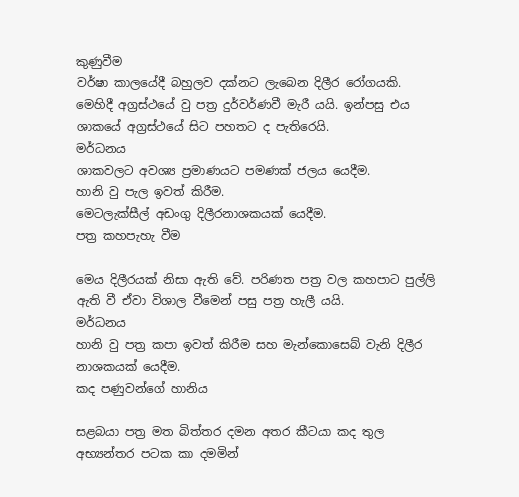කුණුවීම
වර්ෂා කාලයේදී බහුලව දක්නට ලැබෙන දිලීර රෝගයකි. මෙහිදී අග්‍රස්ථයේ වු පත්‍ර දුර්වර්ණවී මැරී යයි. ඉන්පසු එය ශාකයේ අග්‍රස්ථයේ සිට පහතට ද පැතිරෙයි.
මර්ධනය
ශාකවලට අවශ්‍ය ප්‍රමාණයට පමණක් ජලය යෙදීම.
හානි වු පැල ඉවත් කිරීම.
මෙටලැක්සීල් අඩංගු දිලීරනාශකයක් යෙදීම.
පත්‍ර කහපැහැ වීම

මෙය දිලීරයක් නිසා ඇති වේ. පරිණත පත්‍ර වල කහපාට පුල්ලි ඇති වී ඒවා විශාල වීමෙන් පසු පත්‍ර හැලී යයි.
මර්ධනය
හානි වු පත්‍ර කපා ඉවත් කිරීම සහ මැන්කොසෙබ් වැනි දිලීර නාශකයක් යෙදීම.
කද පණුවන්ගේ හානිය

සළබයා පත්‍ර මත බිත්තර දමන අතර කීටයා කද තුල අභ්‍යන්තර පටක කා දමමින්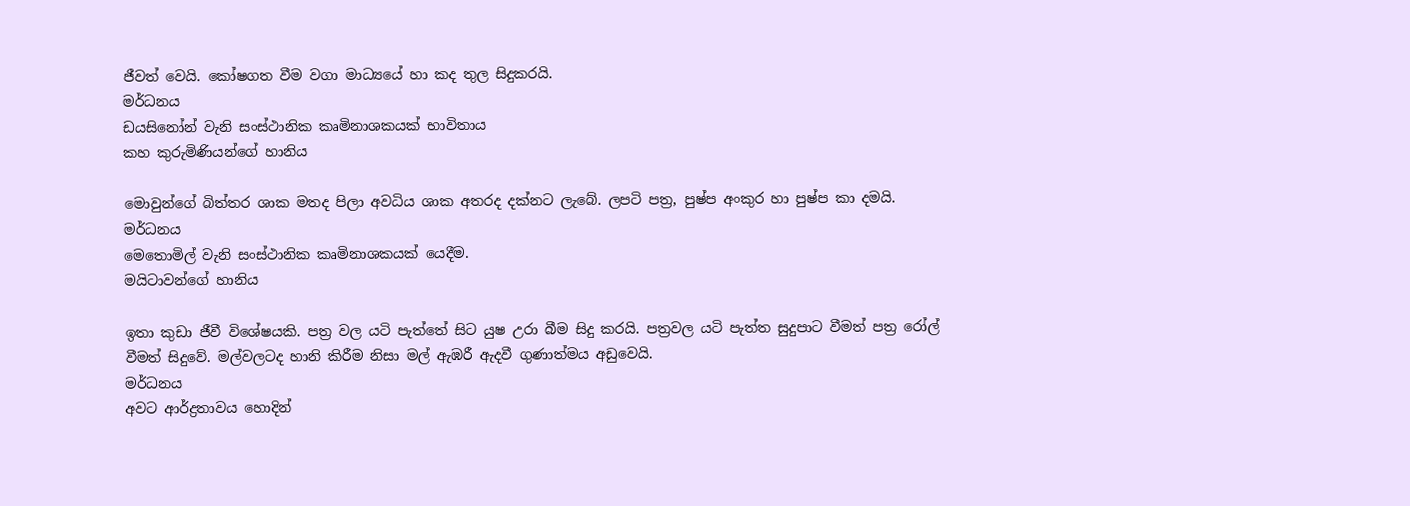ජීවත් වෙයි. කෝෂගත වීම වගා මාධ්‍යයේ හා කද තුල සිදුකරයි.
මර්ධනය
ඩයසිනෝන් වැනි සංස්ථානික කෘමිනාශකයක් භාවිතාය
කහ කුරුමිණියන්ගේ හානිය

මොවුන්ගේ බිත්තර ශාක මතද පිලා අවධිය ශාක අතරද දක්නට ලැබේ. ලපටි පත්‍ර, පුෂ්ප අංකුර හා පුෂ්ප කා දමයි.
මර්ධනය
මෙතොමිල් වැනි සංස්ථානික කෘමිනාශකයක් යෙදීම.
මයිටාවන්ගේ හානිය

ඉතා කුඩා ජීවී විශේෂයකි. පත්‍ර වල යටි පැත්තේ සිට යුෂ උරා බීම සිදු කරයි. පත්‍රවල යටි පැත්ත සුදුපාට වීමත් පත්‍ර රෝල් වීමත් සිදුවේ. මල්වලටද හානි කිරීම නිසා මල් ඇඹරී ඇදවී ගුණාත්මය අඩුවෙයි.
මර්ධනය
අවට ආර්ද්‍රතාවය හොදින්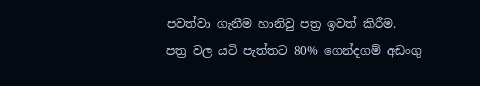පවත්වා ගැනීම හානිවු පත්‍ර ඉවත් කිරීම.
පත්‍ර වල යටි පැත්තට 80% ගෙන්දගම් අඩංගු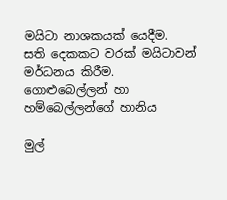මයිටා නාශකයක් යෙදීම.
සති දෙකකට වරක් මයිටාවන් මර්ධනය කිරීම.
ගොළුබෙල්ලන් හා හම්බෙල්ලන්ගේ හානිය

මුල්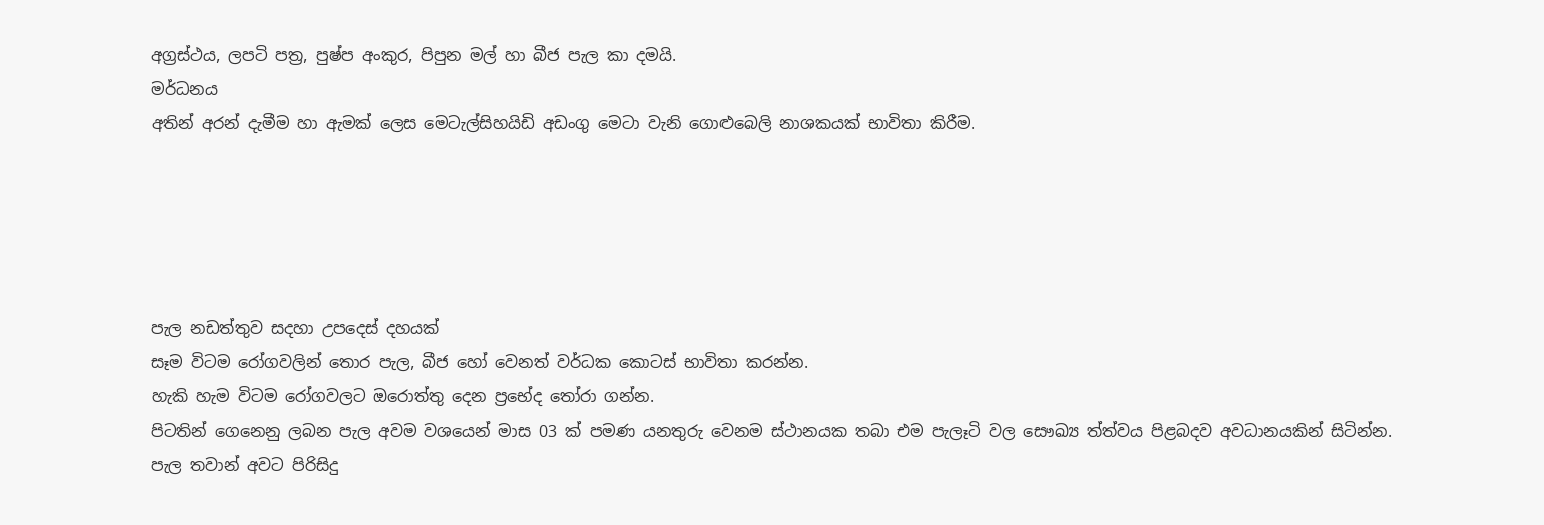අග්‍රස්ථය, ලපටි පත්‍ර, පුෂ්ප අංකුර, පිපුන මල් හා බීජ පැල කා දමයි.
මර්ධනය
අතින් අරන් දැමීම හා ඇමක් ලෙස මෙටැල්සිහයිඩි අඩංගු මෙටා වැනි ගොළුබෙලි නාශකයක් භාවිතා කිරීම.





පැල නඩත්තුව සදහා උපදෙස් දහයක්
සෑම විටම රෝගවලින් තොර පැල, බීජ හෝ වෙනත් වර්ධක කොටස් භාවිතා කරන්න.
හැකි හැම විටම රෝගවලට ඔරොත්තු දෙන ප්‍රභේද තෝරා ගන්න.
පිටතින් ගෙනෙනු ලබන පැල අවම වශයෙන් මාස 03 ක් පමණ යනතුරු වෙනම ස්ථානයක තබා එම පැලෑටි වල සෞඛ්‍ය ත්ත්වය පිළබදව අවධානයකින් සිටින්න.
පැල තවාන් අවට පිරිසිදු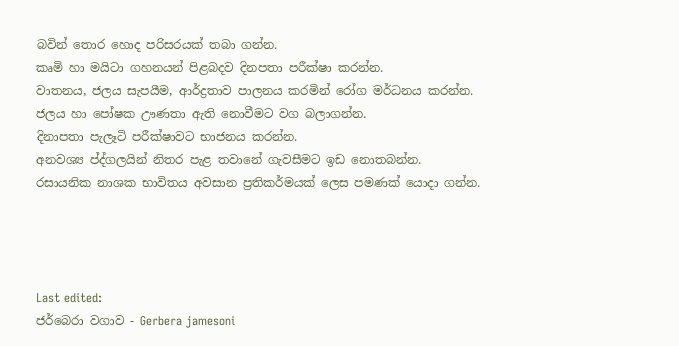බවින් තොර හොද පරිසරයක් තබා ගන්න.
කෘමි හා මයිටා ගහනයන් පිළබදව දිනපතා පරීක්ෂා කරන්න.
වාතනය, ජලය සැපයීම, ආර්ද්‍රතාව පාලනය කරමින් රෝග මර්ධනය කරන්න.
ජලය හා පෝෂක ඌණතා ඇති නොවීමට වග බලාගන්න.
දිනාපතා පැලෑටි පරීක්ෂාවට භාජනය කරන්න.
අනවශ්‍ය ප්ද්ගලයින් නිතර පැළ තවානේ ගැවසීමට ඉඩ නොතබන්න.
රසායනික නාශක භාවිතය අවසාන ප්‍රතිකර්මයක් ලෙස පමණක් යොදා ගන්න.




Last edited:
ජර්බෙරා වගාව - Gerbera jamesoni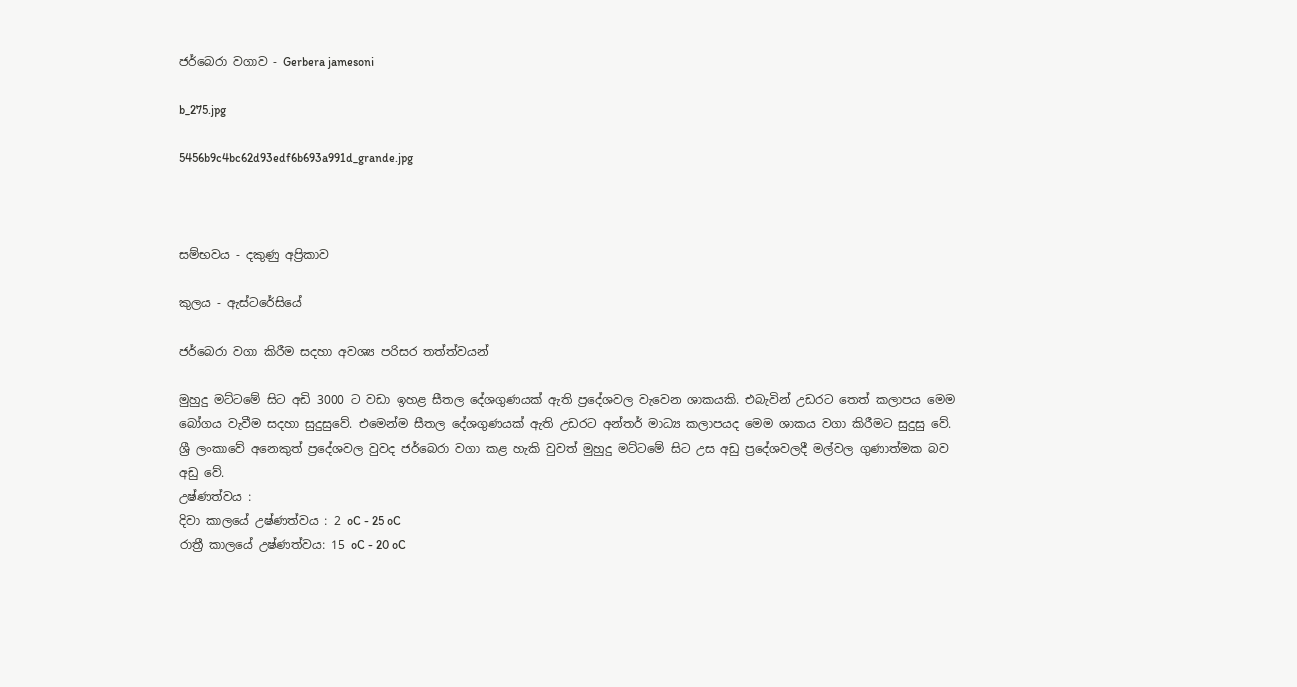ජර්බෙරා වගාව - Gerbera jamesoni

b_275.jpg

5456b9c4bc62d93edf6b693a991d_grande.jpg



සම්භවය - දකුණු අප්‍රිකාව

කුලය - ඇස්ටරේසියේ

ජර්බෙරා වගා කිරීම සදහා අවශ්‍ය පරිසර තත්ත්වයන්

මුහුදු මට්ටමේ සිට අඩි 3000 ට වඩා ඉහළ සීතල දේශගුණයක් ඇති ප්‍රදේශවල වැවෙන ශාකයකි. එබැවින් උඩරට තෙත් කලාපය මෙම බෝගය වැවීම සදහා සුදුසුවේ. එමෙන්ම සීතල දේශගුණයක් ඇති උඩරට අන්තර් මාධ්‍ය කලාපයද මෙම ශාකය වගා කිරීමට සුදුසු වේ. ශ්‍රී ලංකාවේ අනෙකුත් ප්‍රදේශවල වුවද ජර්බෙරා වගා කළ හැකි වුවත් මුහුදු මට්ටමේ සිට උස අඩු ප්‍රදේශවලදී මල්වල ගුණාත්මක බව අඩු වේ.
උෂ්ණත්වය :
දිවා කාලයේ උෂ්ණත්වය : 2 oC - 25 oC
රාත්‍රී කාලයේ උෂ්ණත්වය: 15 oC - 20 oC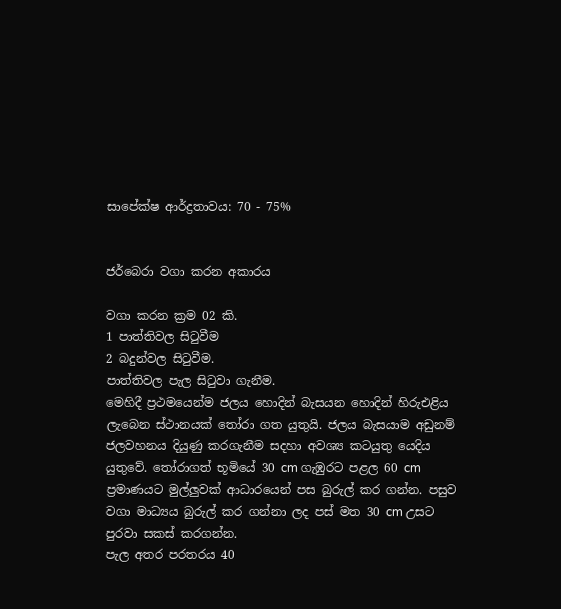සාපේක්ෂ ආර්ද්‍රතාවය: 70 - 75%


ජර්බෙරා වගා කරන අකාරය

වගා කරන ක්‍රම 02 කි.
1 පාත්තිවල සිටුවීම
2 බදුන්වල සිටුවීම.
පාත්තිවල පැල සිටුවා ගැනීම.
මෙහිදී ප්‍රථමයෙන්ම ජලය හොදින් බැසයන හොදින් හිරුඑළිය ලැබෙන ස්ථානයක් තෝරා ගත යුතුයි. ජලය බැසයාම අඩුනම් ජලවහනය දියුණු කරගැනීම සදහා අවශ්‍ය කටයුතු යෙදිය යුතුවේ. තෝරාගත් භූමියේ 30 cm ගැඹුරට පළල 60 cm ප්‍රමාණයට මුල්ලුවක් ආධාරයෙන් පස බුරුල් කර ගන්න. පසුව වගා මාධ්‍යය බුරුල් කර ගන්නා ලද පස් මත 30 cm උසට පුරවා සකස් කරගන්න.
පැල අතර පරතරය 40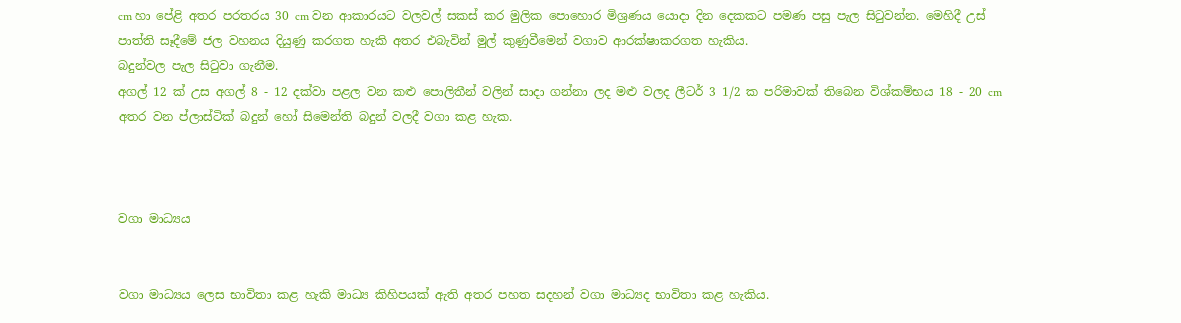cm හා පේළි අතර පරතරය 30 cm වන ආකාරයට වලවල් සකස් කර මුලික පොහොර මිශ්‍රණය යොදා දින දෙකකට පමණ පසු පැල සිටුවන්න. මෙහිදී උස් පාත්ති සෑදීමේ ජල වහනය දියුණු කරගත හැකි අතර එබැවින් මුල් කුණුවීමෙන් වගාව ආරක්ෂාකරගත හැකිය.
බදුන්වල පැල සිටුවා ගැනීම.
අගල් 12 ක් උස අගල් 8 - 12 දක්වා පළල වන කළු පොලිතීන් වලින් සාදා ගන්නා ලද මළු වලද ලීටර් 3 1/2 ක පරිමාවක් තිබෙන විශ්කම්භය 18 - 20 cm අතර වන ප්ලාස්ටික් බදුන් හෝ සිමෙන්ති බදුන් වලදී වගා කළ හැක.



වගා මාධ්‍යය


වගා මාධ්‍යය ලෙස භාවිතා කළ හැකි මාධ්‍ය කිහිපයක් ඇති අතර පහත සදහන් වගා මාධ්‍යද භාවිතා කළ හැකිය.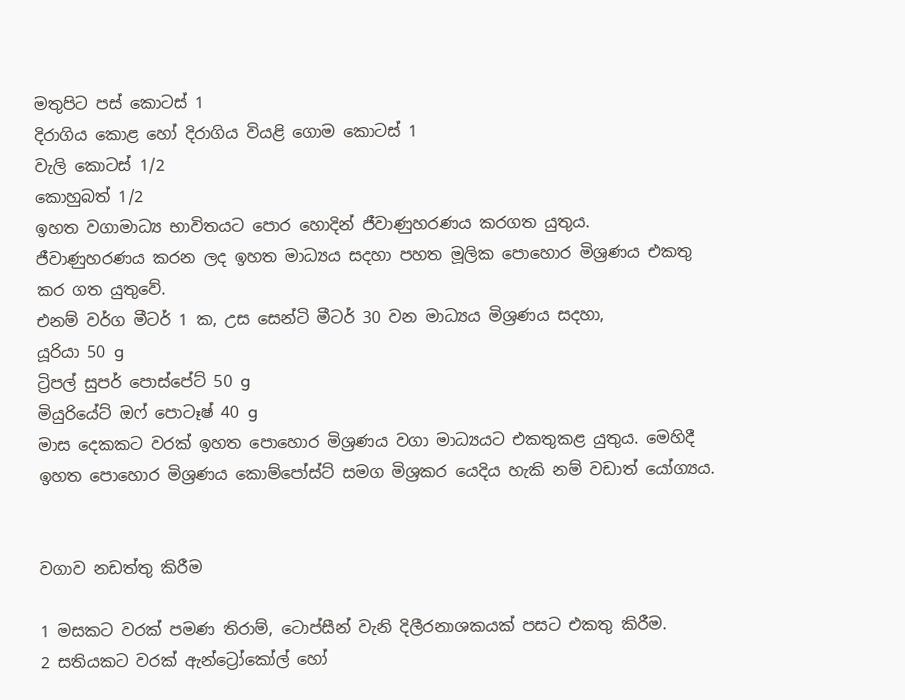මතුපිට පස් කොටස් 1
දිරාගිය කොළ හෝ දිරාගිය වියළි ගොම කොටස් 1
වැලි කොටස් 1/2
කොහුබත් 1/2
ඉහත වගාමාධ්‍ය භාවිතයට පොර හොදින් ජීවාණුහරණය කරගත යුතුය.
ජීවාණුහරණය කරන ලද ඉහත මාධ්‍යය සදහා පහත මූලික පොහොර මිශ්‍රණය එකතු කර ගත යුතුවේ.
එනම් වර්ග මීටර් 1 ක, උස සෙන්ටි මීටර් 30 වන මාධ්‍යය මිශ්‍රණය සදහා,
යූරියා 50 g
ට්‍රිපල් සුපර් පොස්පේට් 50 g
මියුරියේට් ඔෆ් පොටෑෂ් 40 g
මාස දෙකකට වරක් ඉහත පොහොර මිශ්‍රණය වගා මාධ්‍යයට එකතුකළ යුතුය. මෙහිදී ඉහත පොහොර මිශ්‍රණය කොම්පෝස්ට් සමග මිශ්‍රකර යෙදිය හැකි නම් වඩාත් යෝග්‍යය.


වගාව නඩත්තු කිරීම

1 මසකට වරක් පමණ තිරාම්, ටොප්සීන් වැනි දිලීරනාශකයක් පසට එකතු කිරීම.
2 සතියකට වරක් ඇන්ට්‍රෝකෝල් හෝ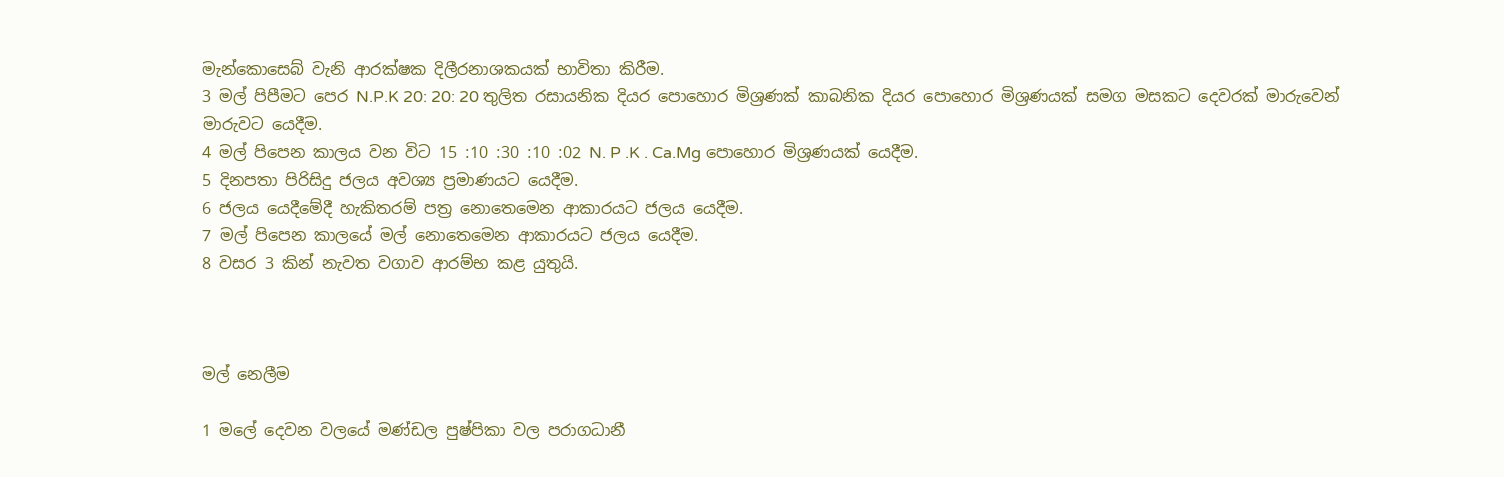මැන්කොසෙබ් වැනි ආරක්ෂක දිලීරනාශකයක් භාවිතා කිරීම.
3 මල් පිපීමට පෙර N.P.K 20: 20: 20 තුලිත රසායනික දියර පොහොර මිශ්‍රණක් කාබනික දියර පොහොර මිශ්‍රණයක් සමග මසකට දෙවරක් මාරුවෙන් මාරුවට යෙදීම.
4 මල් පිපෙන කාලය වන විට 15 :10 :30 :10 :02 N. P .K . Ca.Mg පොහොර මිශ්‍රණයක් යෙදීම.
5 දිනපතා පිරිසිදු ජලය අවශ්‍ය ප්‍රමාණයට යෙදීම.
6 ජලය යෙදීමේදී හැකිතරම් පත්‍ර නොතෙමෙන ආකාරයට ජලය යෙදීම.
7 මල් පිපෙන කාලයේ මල් නොතෙමෙන ආකාරයට ජලය යෙදීම.
8 වසර 3 කින් නැවත වගාව ආරම්භ කළ යුතුයි.



මල් නෙලීම

1 මලේ දෙවන වලයේ මණ්ඩල පුෂ්පිකා වල පරාගධානී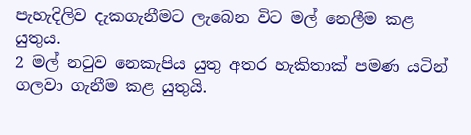පැහැදිලිව දැකගැනීමට ලැබෙන විට මල් නෙලීම කළ යුතුය.
2 මල් නටුව නෙකැපිය යුතු අතර හැකිතාක් පමණ යටින් ගලවා ගැනීම කළ යුතුයි.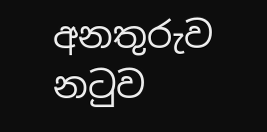අනතුරුව නටුව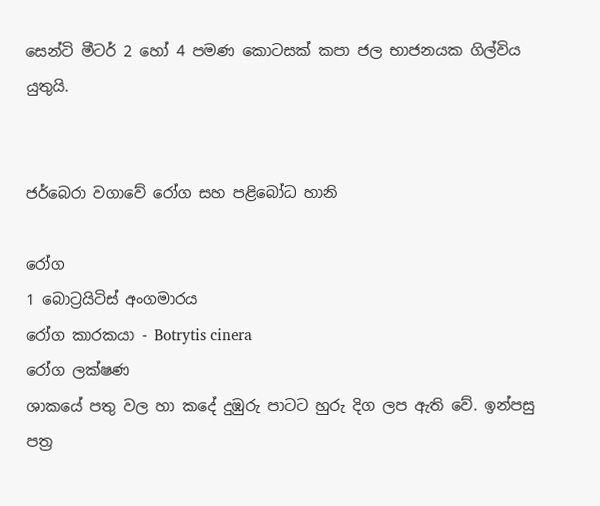සෙන්ටි මීටර් 2 හෝ 4 පමණ කොටසක් කපා ජල භාජනයක ගිල්විය යුතුයි.


ජර්බෙරා වගාවේ රෝග සහ පළිබෝධ හානි

රෝග
1 බොට්‍රයිටිස් අංගමාරය
රෝග කාරකයා - Botrytis cinera
රෝග ලක්ෂණ
ශාකයේ පතු වල හා කදේ දුඹුරු පාටට හුරු දිග ලප ඇති වේ. ඉන්පසු පත්‍ර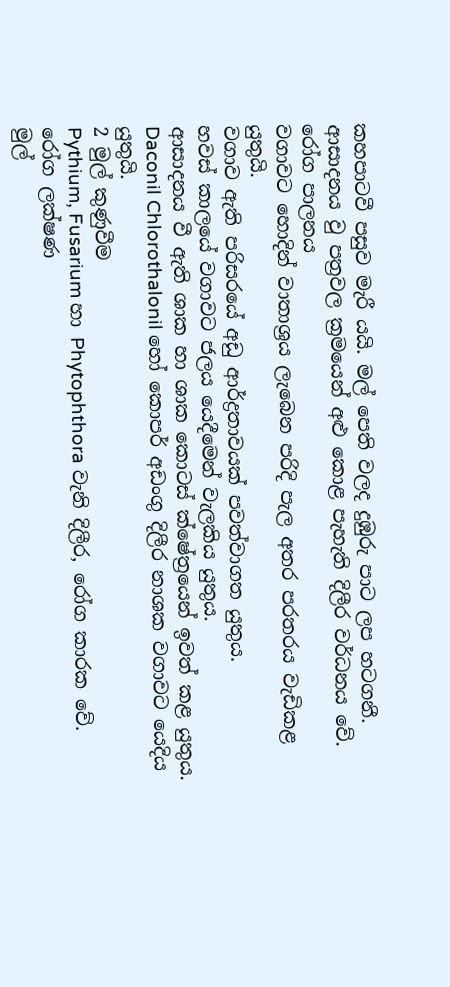කහපාටවී පසුව මැරී යයි. මල් පෙති වලද දුඹුරු පාට ලප හටගනී. ආසාදනය වු පත්‍රවල ක්‍රමයෙන් අළු කොළ පැහැති දිලීර වර්ධනය වේ.
රෝග පාලනය
වගාවට හොදින් වාතාශ්‍රය ලැබෙන පරිදි පැල අතර පරතරය වැඩිකළ යුතුයි.
වගාව ඇති පරිසරයේ අඩු ආර්ද්‍රතාවයක් පවත්වාගත යුතුය.
හවස් කාලයේ වගාවට ජලය යෙදීමෙන් වැලකිය යුතුය.
ආසාදනය වී ඇති ශාක හා ශාක කොටස් ‍ක්ෂේත්‍රයෙන් ඉවත් කළ යුතුය.
Daconil Chlorothalonil හෝ කොපර් අඩංගු දිලීර නාශක වගාවට යෙදිය යුතුයි.
2 මුල් කුණුවීම
Pythium, Fusarium හා Phytophthora වැනි දිලීර, රෝග කාරක වේ.
රෝග ලක්ෂණ
මුල්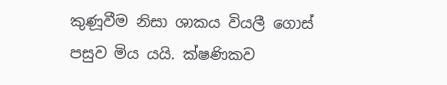කුණූවීම නිසා ශාකය වියලී ගොස් පසුව මිය යයි. ක්ෂණිකව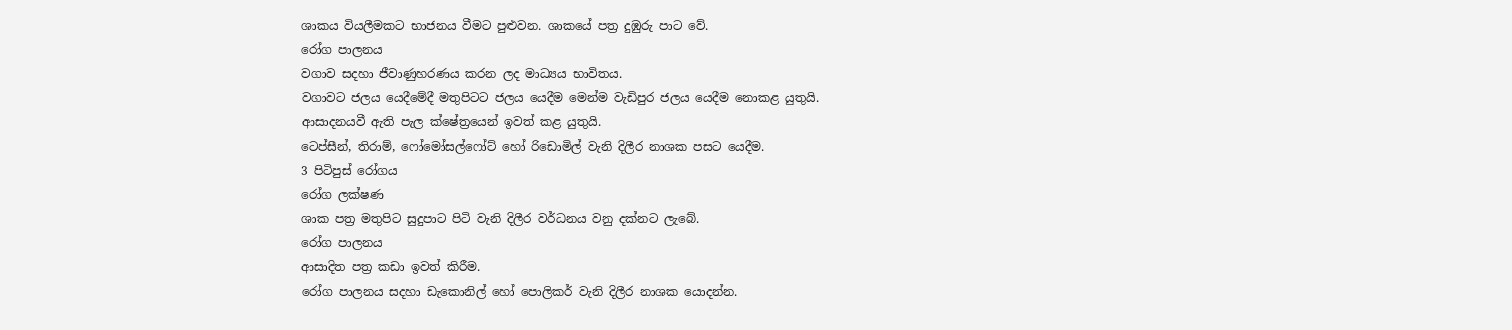ශාකය වියලීමකට භාජනය වීමට පුළුවන. ශාකයේ පත්‍ර දුඹුරු පාට වේ.
රෝග පාලනය
වගාව සදහා ජීවාණුහරණය කරන ලද මාධ්‍යය භාවිතය.
වගාවට ජලය යෙදීමේදී මතුපිටට ජලය යෙදීම මෙන්ම වැඩිපුර ජලය යෙදීම නොකළ යුතුයි.
ආසාදනයවී ඇති පැල ක්ෂේත්‍රයෙන් ඉවත් කළ යුතුයි.
ටෙප්සීන්, තිරාම්, ෆෝමෝසල්ෆෝට් හෝ රිඩොමිල් වැනි දිලීර නාශක පසට යෙදීම.
3 පිටිපුස් රෝගය
රෝග ලක්ෂණ
ශාක පත්‍ර මතුපිට සුදුපාට පිටි වැනි දිලීර වර්ධනය වනු දක්නට ලැබේ.
රෝග පාලනය
ආසාදිත පත්‍ර කඩා ඉවත් කිරීම.
රෝග පාලනය සදහා ඩැකොනිල් හෝ පොලිකර් වැනි දිලීර නාශක යොදන්න.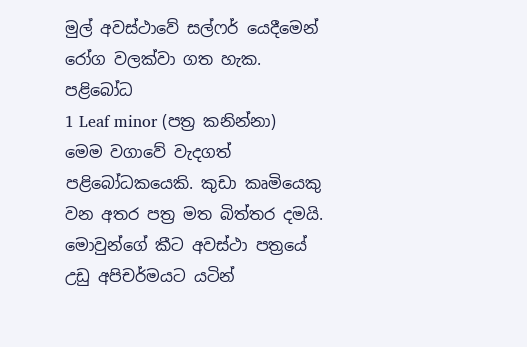මුල් අවස්ථාවේ සල්ෆර් යෙදීමෙන් රෝග වලක්වා ගත හැක.
පළිබෝධ
1 Leaf minor (පත්‍ර කනින්නා)
මෙම වගාවේ වැදගත් පළිබෝධකයෙකි. කුඩා කෘමියෙකු වන අතර පත්‍ර මත බිත්තර දමයි.
මොවුන්ගේ කීට අවස්ථා පත්‍රයේ උඩු අපිචර්මයට යටින්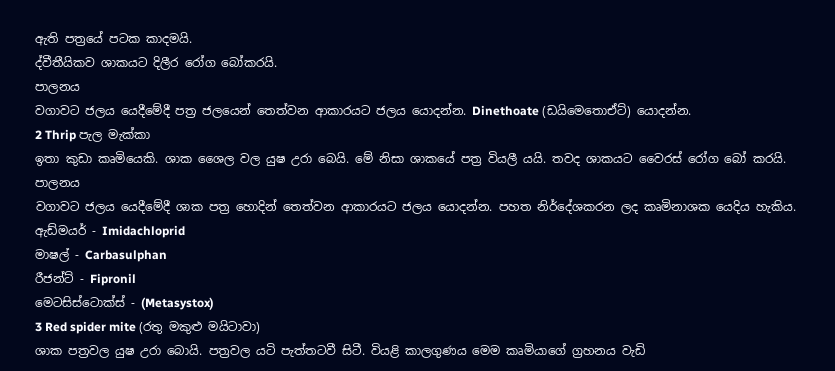ඇති පත්‍රයේ පටක කාදමයි.
ද්වීතීයිකව ශාකයට දිලීර රෝග බෝකරයි.
පාලනය
වගාවට ජලය යෙදීමේදී පත්‍ර ජලයෙන් තෙත්වන ආකාරයට ජලය යොදන්න. Dinethoate (ඩයිමෙතොඒට්) යොදන්න.
2 Thrip පැල මැක්කා
ඉතා කුඩා කෘමියෙකි. ශාක ශෛල වල යුෂ උරා බෙයි. මේ නිසා ශාකයේ පත්‍ර වියලී යයි. තවද ශාකයට වෛරස් රෝග බෝ කරයි.
පාලනය
වගාවට ජලය යෙදීමේදී ශාක පත්‍ර හොදින් තෙත්වන ආකාරයට ජලය යොදන්න. පහත නිර්දේශකරන ලද කෘමිනාශක යෙදිය හැකිය.
ඇඩ්මයර් - Imidachloprid
මාෂල් - Carbasulphan
රීජන්ට් - Fipronil
මෙටසිස්ටොක්ස් - (Metasystox)
3 Red spider mite (රතු මකුළු මයිටාවා)
ශාක පත්‍රවල යුෂ උරා බොයි. පත්‍රවල යටි පැත්තටවී සිටී. වියළි කාලගුණය මෙම කෘමියාගේ ග්‍රහනය වැඩි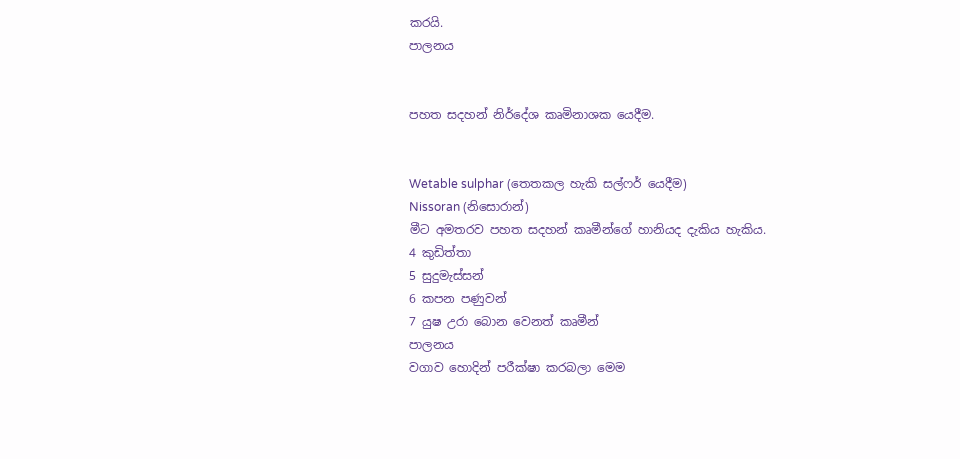කරයි.
පාලනය


පහත සදහන් නිර්දේශ කෘමිනාශක යෙදීම.


Wetable sulphar (තෙතකල හැකි සල්ෆර් යෙදීම)
Nissoran (නිසොරාන්)
මීට අමතරව පහත සදහන් කෘමීන්ගේ හානියද දැකිය හැකිය.
4 කුඩිත්තා
5 සුදුමැස්සන්
6 කපන පණුවන්
7 යුෂ උරා බොන වෙනත් කෘමීන්
පාලනය
වගාව හොදින් පරීක්ෂා කරබලා මෙම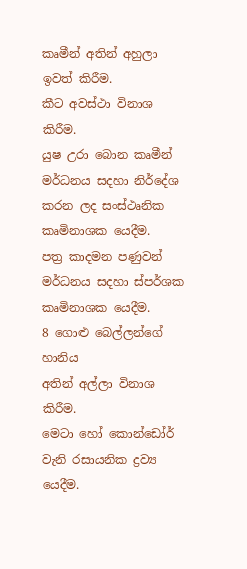කෘමීන් අතින් අහුලා ඉවත් කිරීම.
කීට අවස්ථා විනාශ කිරීම.
යුෂ උරා බොන කෘමීන් මර්ධනය සදහා නිර්දේශ කරන ලද සංස්ථෘනික කෘමිනාශක යෙදීම.
පත්‍ර කාදමන පණුවන් මර්ධනය සදහා ස්පර්ශක කෘමිනාශක යෙදීම.
8 ගොළු බෙල්ලන්ගේ හානිය
අතින් අල්ලා විනාශ කිරීම.
මෙටා හෝ කොන්ඩෝර් වැනි රසායනික ද්‍රව්‍ය යෙදීම.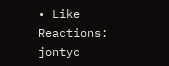• Like
Reactions: jontyc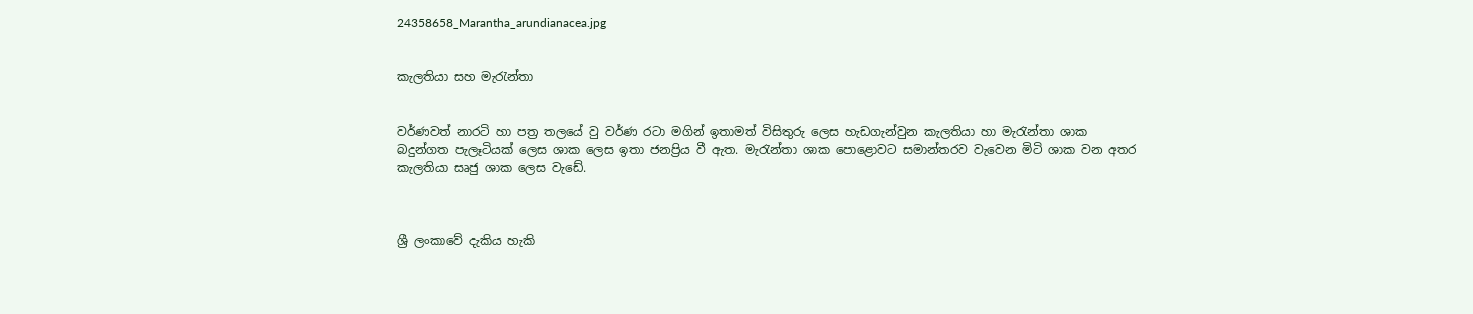24358658_Marantha_arundianacea.jpg


කැලතියා සහ මැරැන්තා


වර්ණවත් නාරටි හා පත්‍ර තලයේ වු වර්ණ රටා මගින් ඉතාමත් විසිතුරු ලෙස හැඩගැන්වුන කැලතියා හා මැරැන්තා ශාක බදුන්ගත පැලෑටියක් ලෙස ශාක ලෙස ඉතා ජනප්‍රිය වී ඇත. මැරැන්තා ශාක පොළොවට සමාන්තරව වැවෙන මිටි ශාක වන අතර කැලතියා සෘජු ශාක ලෙස වැඩේ.



ශ්‍රී ලංකාවේ දැකිය හැකි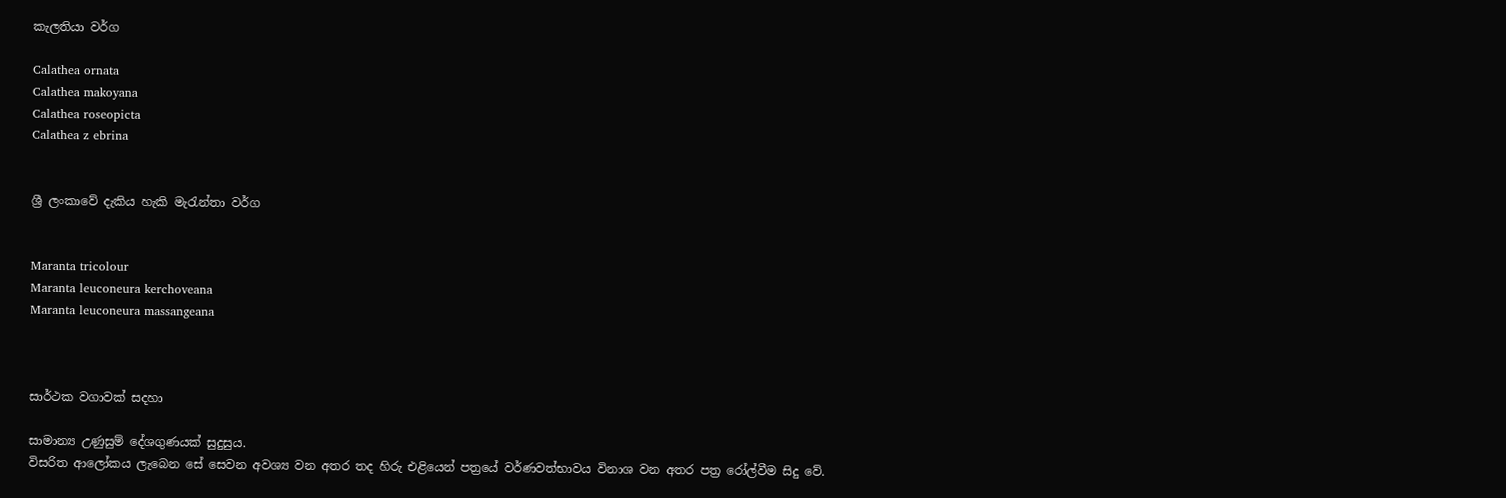කැලතියා වර්ග

Calathea ornata
Calathea makoyana
Calathea roseopicta
Calathea z ebrina


ශ්‍රී ලංකාවේ දැකිය හැකි මැරැන්තා වර්ග


Maranta tricolour
Maranta leuconeura kerchoveana
Maranta leuconeura massangeana



සාර්ථක වගාවක් සදහා

සාමාන්‍ය උණුසුම් දේශගුණයක් සුදුසුය.
විසරිත ආලෝකය ලැබෙන සේ සෙවන අවශ්‍ය වන අතර තද හිරු එළියෙන් පත්‍රයේ වර්ණවත්භාවය විනාශ වන අතර පත්‍ර රෝල්වීම සිදු වේ.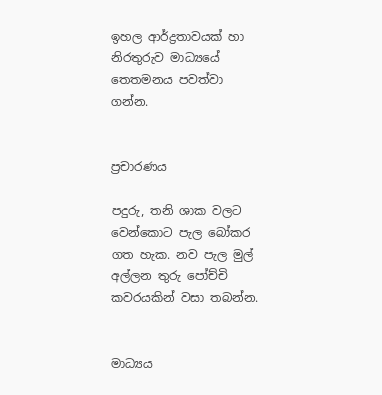ඉහල ආර්ද්‍රතාවයක් හා නිරතුරුව මාධ්‍යයේ තෙතමනය පවත්වා ගන්න.


ප්‍රචාරණය

පදුරු, තනි ශාක වලට වෙන්කොට පැල බෝකර ගත හැක. නව පැල මුල් අල්ලන තුරු පෝච්චි කවරයකින් වසා තබන්න.


මාධ්‍යය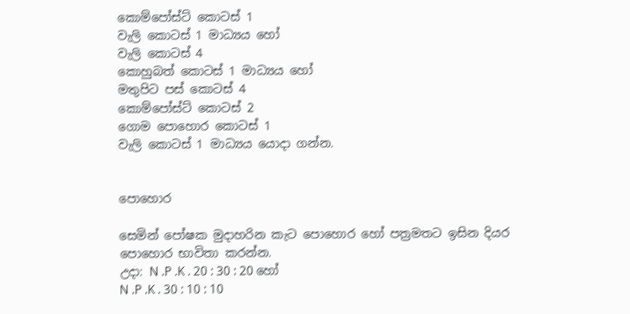කොම්පෝස්ට් කොටස් 1
වැලි කොටස් 1 මාධ්‍යය හෝ
වැලි කොටස් 4
කොහුබත් කොටස් 1 මාධ්‍යය හෝ
මතුපිට පස් කොටස් 4
කොම්පෝස්ට් කොටස් 2
ගොම පොහොර කොටස් 1
වැලි කොටස් 1 මාධ්‍යය යොදා ගන්න.


පොහොර

සෙමින් පෝෂක මුදාහරින කැට පොහොර හෝ පත්‍රමතට ඉසින දියර පොහොර භාවිතා කරන්න.
උදා: N .P .K . 20 : 30 : 20 හෝ
N .P .K . 30 : 10 : 10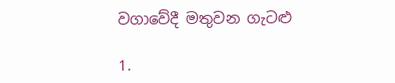වගාවේදී මතුවන ගැටළු

1.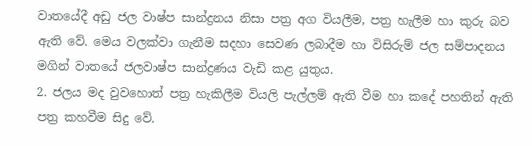වාතයේදී අඩු ජල වාෂ්ප සාන්ද්‍රනය නිසා පත්‍ර අග වියලීම, පත්‍ර හැලීම හා කුරු බව ඇති වේ. මෙය වලක්වා ගැනීම සදහා සෙවණ ලබාදීම හා විසිරුම් ජල සම්පාදනය මගින් වාතයේ ජලවාෂ්ප සාන්ද්‍රණය වැඩි කළ යුතුය.
2. ජලය මද වුවහොත් පත්‍ර හැකිලීම වියලි පැල්ලම් ඇති වීම හා කදේ පහතින් ඇති පත්‍ර කහවීම සිදු වේ.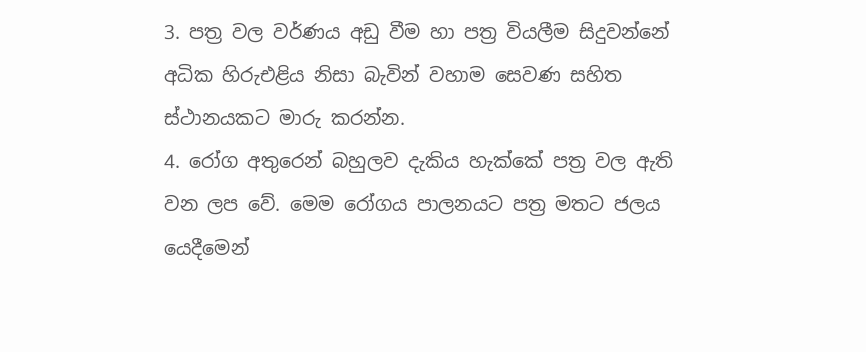3. පත්‍ර වල වර්ණය අඩු වීම හා පත්‍ර වියලීම සිදුවන්නේ අධික හිරුඑළිය නිසා බැවින් වහාම සෙවණ සහිත ස්ථානයකට මාරු කරන්න.
4. රෝග අතුරෙන් බහුලව දැකිය හැක්කේ පත්‍ර වල ඇති වන ලප වේ. මෙම රෝගය පාලනයට පත්‍ර මතට ජලය යෙදීමෙන්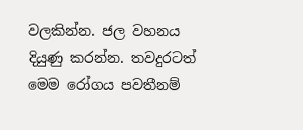වලකින්න. ජල වහනය දියුණු කරන්න. තවදුරටත් මෙම රෝගය පවතීනම්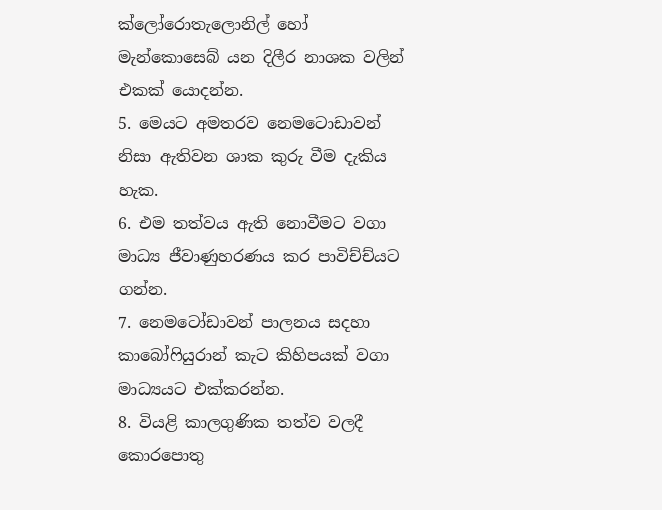ක්ලෝරොතැලොනිල් හෝ මැන්කොසෙබ් යන දිලීර නාශක වලින් එකක් යොදන්න.
5. මෙයට අමතරව නෙමටොඩාවන් නිසා ඇතිවන ශාක කුරු වීම දැකිය හැක.
6. එම තත්වය ඇති නොවීමට වගා මාධ්‍ය ජීවාණුහරණය කර පාවිච්ච්යට ගන්න.
7. නෙමටෝඩාවන් පාලනය සදහා කාබෝෆියුරාන් කැට කිහිපයක් වගා මාධ්‍යයට එක්කරන්න.
8. වියළි කාලගුණික තත්ව වලදී කොරපොතු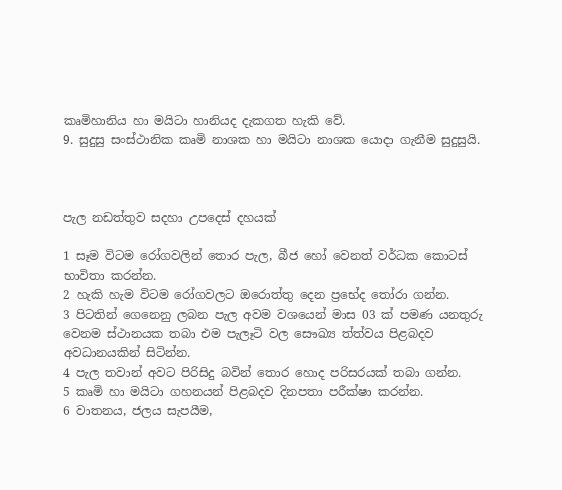කෘමිහානිය හා මයිටා හානියද දැකගත හැකි වේ.
9. සුදුසු සංස්ථානික කෘමි නාශක හා මයිටා නාශක යොදා ගැනීම සුදුසුයි.



පැල නඩත්තුව සදහා උපදෙස් දහයක්

1 සෑම විටම රෝගවලින් තොර පැල, බීජ හෝ වෙනත් වර්ධක කොටස් භාවිතා කරන්න.
2 හැකි හැම විටම රෝගවලට ඔරොත්තු දෙන ප්‍රභේද තෝරා ගන්න.
3 පිටතින් ගෙනෙනු ලබන පැල අවම වශයෙන් මාස 03 ක් පමණ යනතුරු වෙනම ස්ථානයක තබා එම පැලෑටි වල සෞඛ්‍ය ත්ත්වය පිළබදව අවධානයකින් සිටින්න.
4 පැල තවාන් අවට පිරිසිදු බවින් තොර හොද පරිසරයක් තබා ගන්න.
5 කෘමි හා මයිටා ගහනයන් පිළබදව දිනපතා පරීක්ෂා කරන්න.
6 වාතනය, ජලය සැපයීම,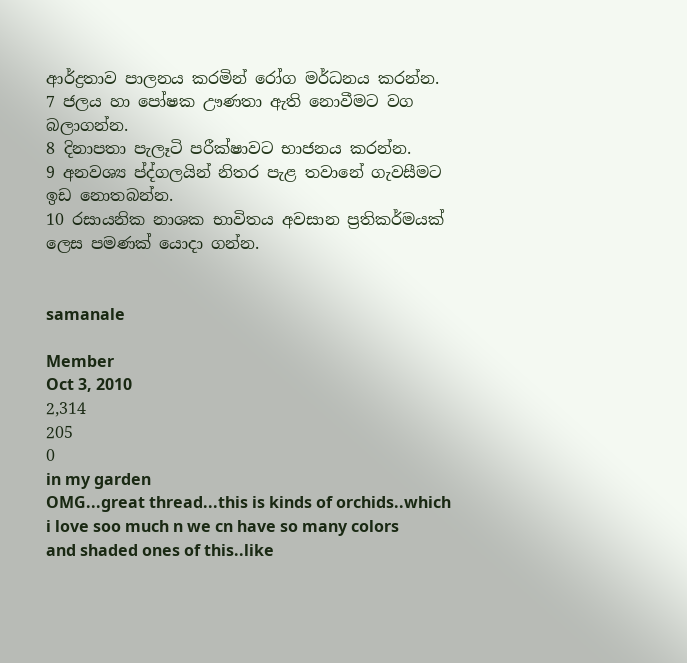ආර්ද්‍රතාව පාලනය කරමින් රෝග මර්ධනය කරන්න.
7 ජලය හා පෝෂක ඌණතා ඇති නොවීමට වග බලාගන්න.
8 දිනාපතා පැලෑටි පරීක්ෂාවට භාජනය කරන්න.
9 අනවශ්‍ය ප්ද්ගලයින් නිතර පැළ තවානේ ගැවසීමට ඉඩ නොතබන්න.
10 රසායනික නාශක භාවිතය අවසාන ප්‍රතිකර්මයක් ලෙස පමණක් යොදා ගන්න.


samanale

Member
Oct 3, 2010
2,314
205
0
in my garden
OMG...great thread...this is kinds of orchids..which i love soo much n we cn have so many colors and shaded ones of this..like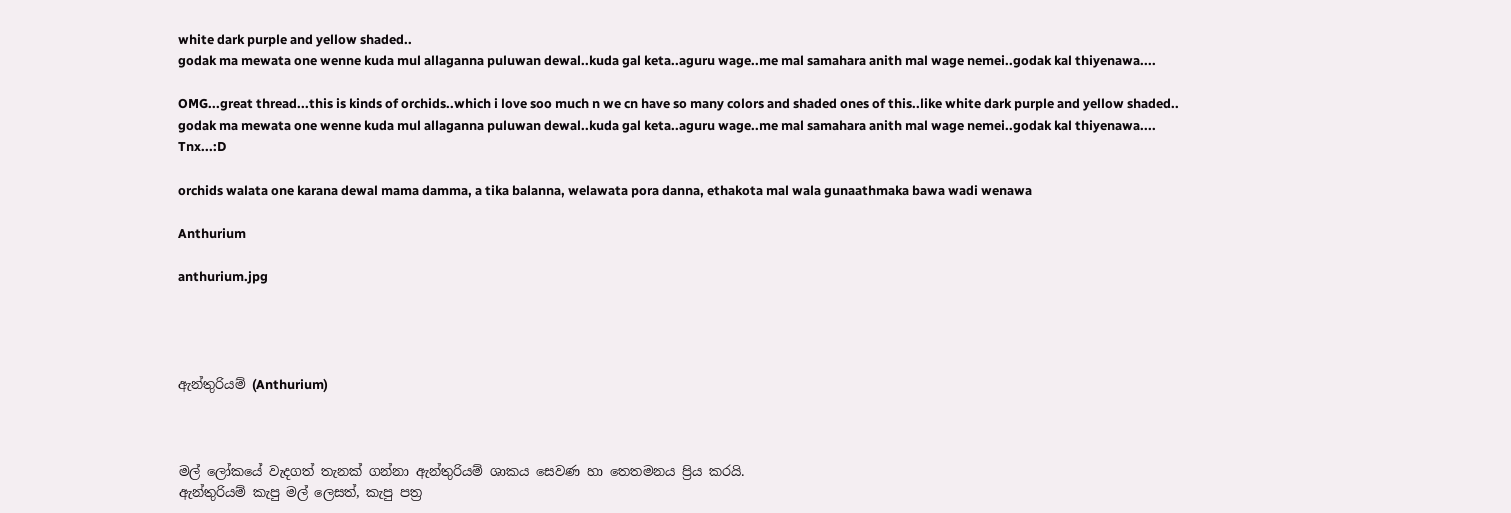white dark purple and yellow shaded..
godak ma mewata one wenne kuda mul allaganna puluwan dewal..kuda gal keta..aguru wage..me mal samahara anith mal wage nemei..godak kal thiyenawa....

OMG...great thread...this is kinds of orchids..which i love soo much n we cn have so many colors and shaded ones of this..like white dark purple and yellow shaded..
godak ma mewata one wenne kuda mul allaganna puluwan dewal..kuda gal keta..aguru wage..me mal samahara anith mal wage nemei..godak kal thiyenawa....
Tnx...:D

orchids walata one karana dewal mama damma, a tika balanna, welawata pora danna, ethakota mal wala gunaathmaka bawa wadi wenawa

Anthurium

anthurium.jpg




ඇන්තුරියම් (Anthurium)



මල් ලෝකයේ වැදගත් තැනක් ගන්නා ඇන්තුරියම් ශාකය සෙවණ හා තෙතමනය ප්‍රිය කරයි.
ඇන්තුරියම් කැපු මල් ලෙසත්, කැපු පත්‍ර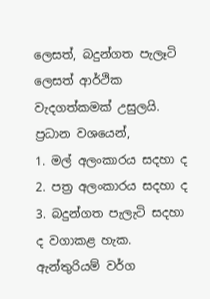ලෙසත්, බදුන්ගත පැලෑටි ලෙසත් ආර්ථික වැදගත්කමක් උසුලයි. ප්‍රධාන වශයෙන්,
1. මල් අලංකාරය සදහා ද
2. පත්‍ර අලංකාරය සදහා ද
3. බදුන්ගත පැලැටි සදහා ද වගාකළ හැක.
ඇන්තුරියම් වර්ග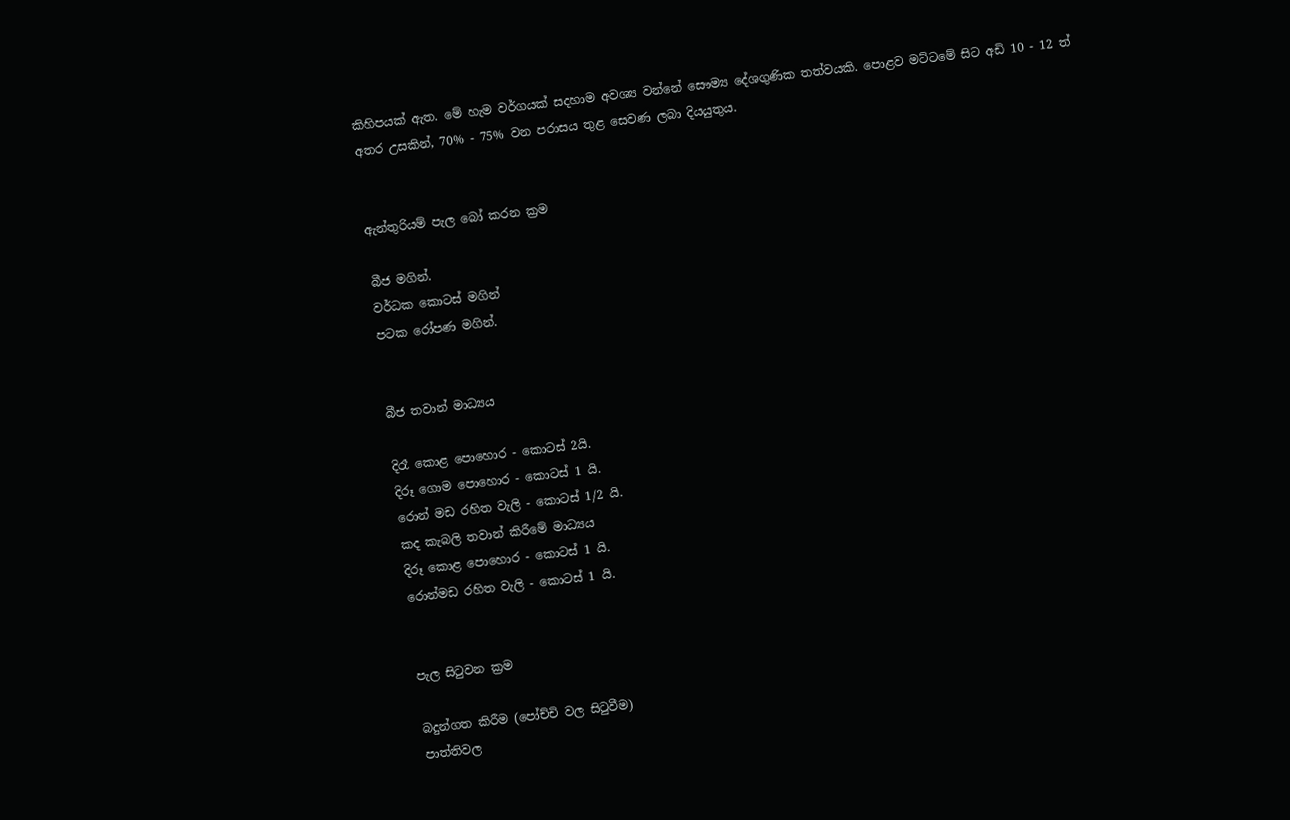කිහිපයක් ඇත. මේ හැම වර්ගයක් සදහාම අවශ්‍ය වන්නේ සෞම්‍ය දේශගුණික තත්වයකි. පොළව මට්ටමේ සිට අඩි 10 - 12 ත් අතර උසකින්, 70% - 75% වන පරාසය තුළ සෙවණ ලබා දියයුතුය.


ඇන්තුරියම් පැල බෝ කරන ක්‍රම

බීජ මගින්.
වර්ධක කොටස් මගින්
පටක රෝපණ මගින්.


බීජ තවාන් මාධ්‍යය

දිරෑ කොළ පොහොර - කොටස් 2යි.
දිරූ ගොම පොහොර - කොටස් 1 යි.
රොන් මඩ රහිත වැලි - කොටස් 1/2 යි.
කද කැබලි තවාන් කිරීමේ මාධ්‍යය
දිරූ කොළ පොහොර - කොටස් 1 යි.
රොන්මඩ රහිත වැලි - කොටස් 1 යි.


පැල සිටුවන ක්‍රම

බදුන්ගත කිරීම (පෝච්චි වල සිටුවීම)
පාත්තිවල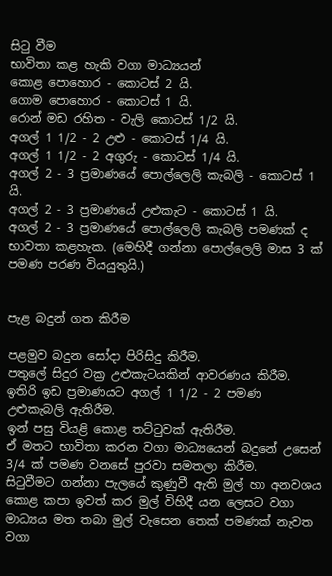සිටු වීම
භාවිතා කළ හැකි වගා මාධ්‍යයන්
කොළ පොහොර - කොටස් 2 යි.
ගොම පොහොර - කොටස් 1 යි.
රොන් මඩ රහිත - වැලි කොටස් 1/2 යි.
අගල් 1 1/2 - 2 උළු - කොටස් 1/4 යි.
අගල් 1 1/2 - 2 අගුරු - කොටස් 1/4 යි.
අගල් 2 - 3 ප්‍රමාණයේ පොල්ලෙලි කැබලි - කොටස් 1 යි.
අගල් 2 - 3 ප්‍රමාණයේ උළුකැට - කොටස් 1 යි.
අගල් 2 - 3 ප්‍රමාණයේ පොල්ලෙලි කැබලි පමණක් ද භාවතා කළහැක. (මෙහිදී ගන්නා පොල්ලෙලි මාස 3 ක් පමණ පරණ වියයුතුයි.)


පැළ බදුන් ගත කිරීම

පළමුව බදුන සෝදා පිරිසිදු කිරීම.
පතුලේ සිදුර වක්‍ර උළුකැටයකින් ආවරණය කිරීම.
ඉතිරි ඉඩ ප්‍රමාණයට අගල් 1 1/2 - 2 පමණ උළුකැබලි ඇතිරීම.
ඉන් පසු වියළි කොළ තට්ටුවක් ඇතිරීම.
ඒ මතට භාවිතා කරන වගා මාධ්‍යයෙන් බදුනේ උසෙන් 3/4 ක් පමණ වනසේ පුරවා සමතලා කිරීම.
සිටුවීමට ගන්නා පැලයේ කුණුවී ඇති මුල් හා අනවශය කොළ කපා ඉවත් කර මුල් විහිදී යන ලෙසට වගා මාධ්‍යය මත තබා මුල් වැසෙන තෙක් පමණක් නැවත වගා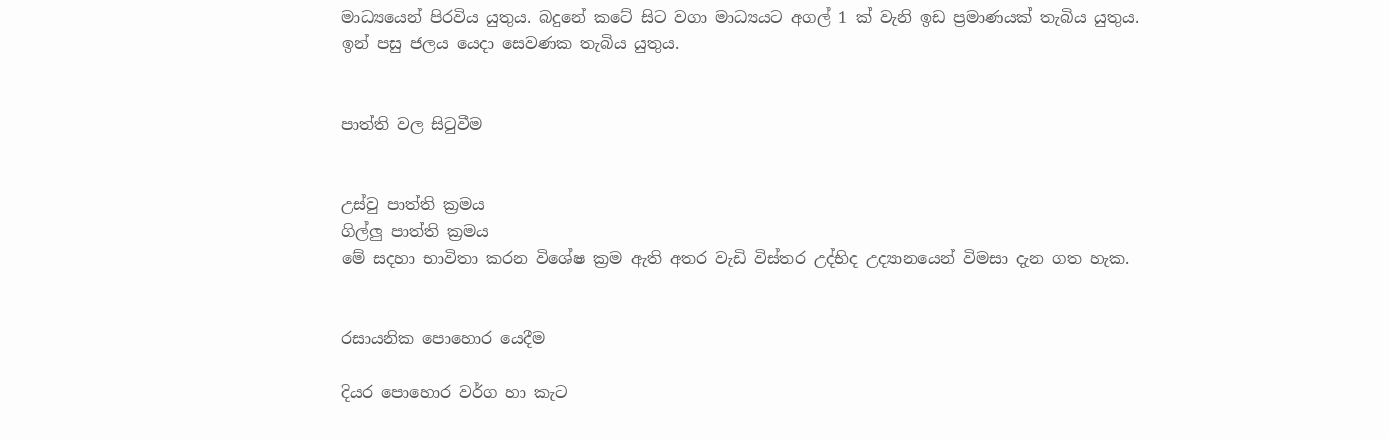මාධ්‍යයෙන් පිරවිය යුතුය. බදුනේ කටේ සිට වගා මාධ්‍යයට අගල් 1 ක් වැනි ඉඩ ප්‍රමාණයක් තැබිය යුතුය.
ඉන් පසු ජලය යෙදා සෙවණක තැබිය යුතුය.


පාත්ති වල සිටුවීම


උස්වු පාත්ති ක්‍රමය
ගිල්ලු පාත්ති ක්‍රමය
මේ සදහා භාවිතා කරන විශේෂ ක්‍රම ඇති අතර වැඩි විස්තර උද්භිද උද්‍යානයෙන් විමසා දැන ගත හැක.


රසායනික පොහොර යෙදීම

දියර පොහොර වර්ග හා කැට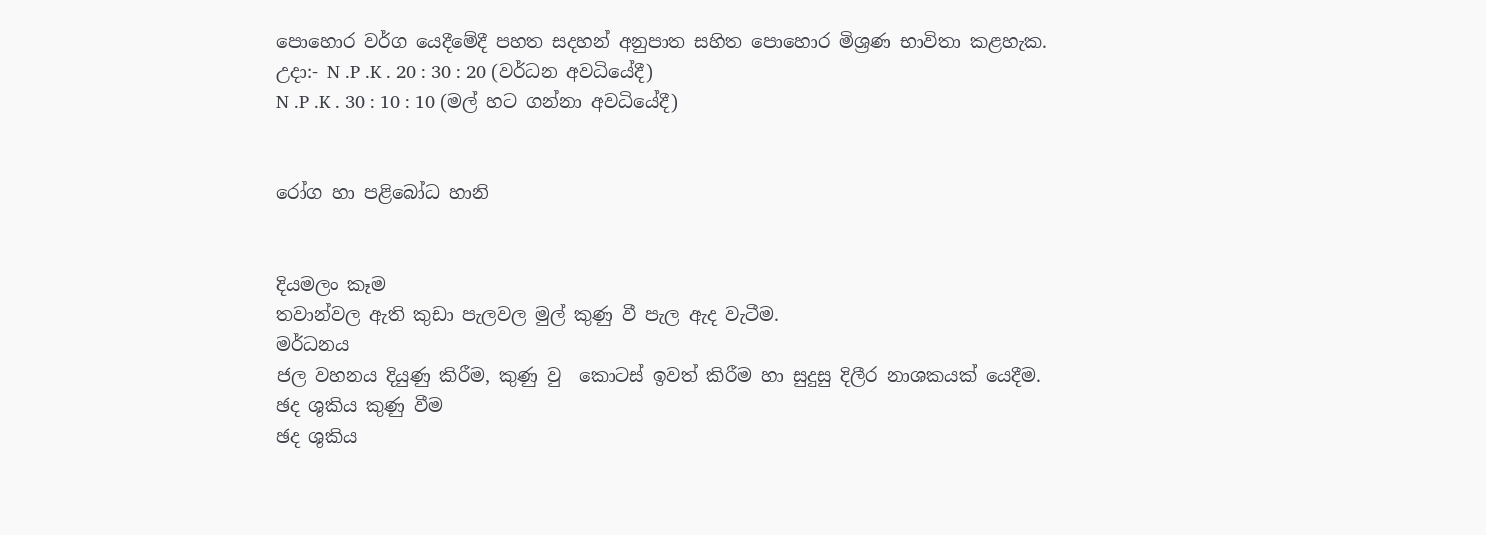පොහොර ‍වර්ග යෙදීමේදී පහත සදහන් අනුපාත සහිත පොහොර මිශ්‍රණ භාවිතා කළහැක.
උදා:- N .P .K . 20 : 30 : 20 (වර්ධන අවධියේදී)
N .P .K . 30 : 10 : 10 (මල් හට ගන්නා අවධියේදී)


රෝග හා පළිබෝධ හානි


දියමලං කෑම
තවාන්වල ඇති කුඩා පැලවල මුල් කුණු වී පැල ඇද වැටීම.
මර්ධනය
ජල වහනය දියුණු කිරීම, කුණු වු ‍ කොටස් ඉවත් කිරීම හා සුදුසු දිලීර නාශකයක් යෙදීම.
ඡද ශුකිය කුණු වීම
ඡද ශුකිය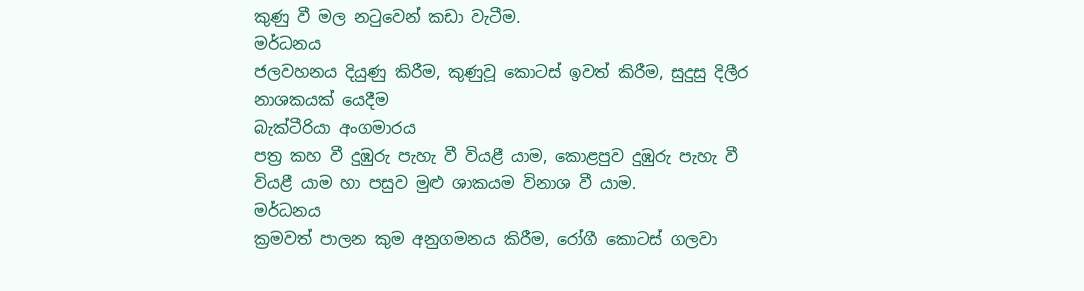කුණු වී මල නටුවෙන් කඩා වැටීම.
මර්ධනය
ජලවහනය දියුණු කිරීම, කුණුවූ කොටස් ඉවත් කිරීම, සුදුසු දිලීර නාශකයක් යෙදීම
බැක්ටීරියා අංගමාරය
පත්‍ර කහ වී දුඹුරු පැහැ වී වියළී යාම, කොළපුව දුඹුරු පැහැ වී වියළී යාම හා පසුව මුළු ශාකයම විනාශ වී යාම.
මර්ධනය
ක්‍රමවත් පාලන කුම අනුගමනය කිරීම, රෝගී කොටස් ගලවා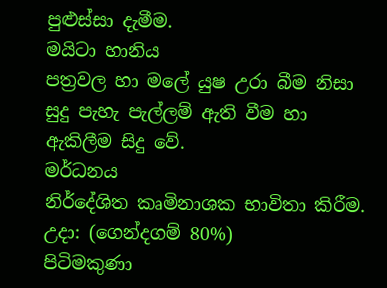පුළුස්සා දැමීම.
මයිටා හානිය
පත්‍රවල හා මලේ යුෂ උරා බීම නිසා සුදු පැහැ පැල්ලම් ඇති වීම හා ඇකිලීම සිදු වේ.
මර්ධනය
නිර්දේශිත කෘමිනාශක භාවිතා කිරීම.
උදා: (ගෙන්දගම් 80%)
පිටිමකුණා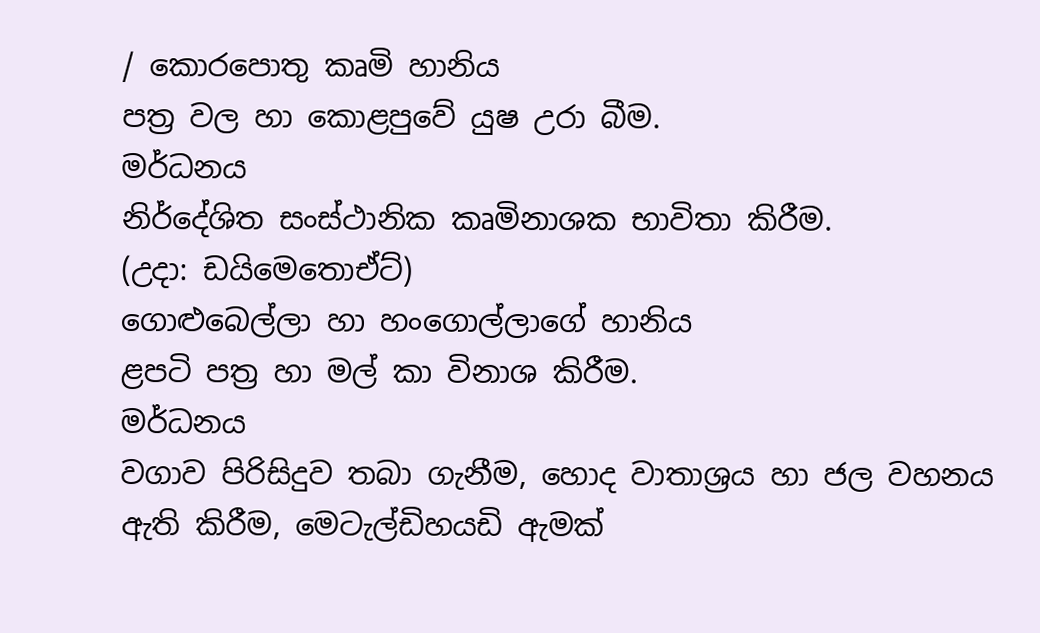/ කොරපොතු කෘමි හානිය
පත්‍ර වල හා කොළපුවේ යුෂ උරා බීම.
මර්ධනය
නිර්දේශිත සංස්ථානික කෘමිනාශක භාවිතා කිරීම.
(උදා: ඩයිමෙතොඒට්)
ගොළුබෙල්ලා හා හංගොල්ලාගේ හානිය
ළපටි පත්‍ර හා මල් කා විනාශ කිරීම.
මර්ධනය
වගාව පිරිසිදුව තබා ගැනීම, හොද වාතාශ්‍රය හා ජල වහනය ඇති කිරීම, මෙටැල්ඩිහයඩි ඇමක්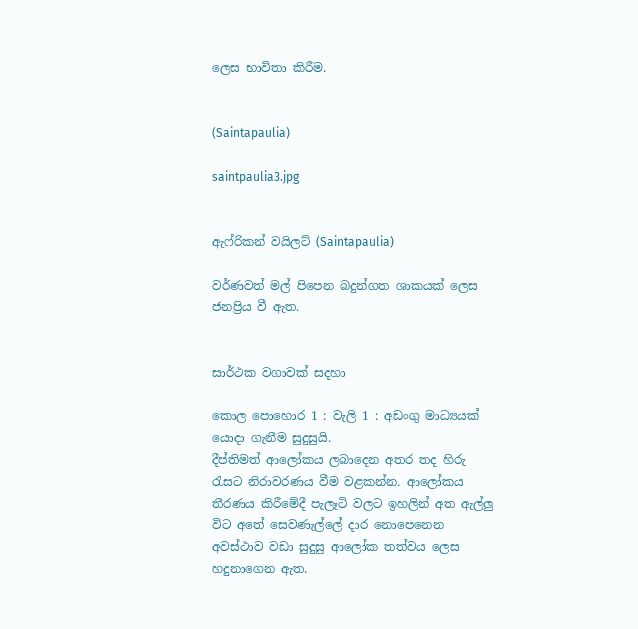ලෙස භාවිතා කිරීම.


(Saintapaulia)

saintpaulia3.jpg


ඇෆ්රිකන් වයිලට් (Saintapaulia)

වර්ණවත් මල් පිපෙන බදුන්ගත ශාකයක් ලෙස ජනප්‍රිය වී ඇත.


සාර්ථක වගාවක් සදහා

කොල පොහොර 1 : වැලි 1 : අඩංගු මාධ්‍යයක් යොදා ගැනීම සුදුසුයි.
දීප්තිමත් ආලෝකය ලබාදෙන අතර තද හිරු රැසට නිරාවරණය වීම වළකන්න. ආලෝකය තීරණය කිරීමේදී පැලෑටි වලට ඉහලින් අත ඇල්ලු විට අතේ සෙවණැල්ලේ දාර නොපෙනෙන අවස්ථාව වඩා සුදුසු ආලෝක තත්වය ලෙස හදුනාගෙන ඇත.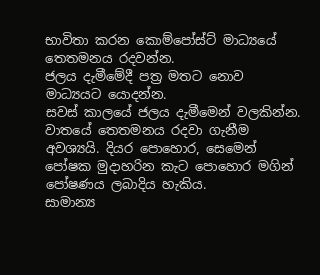භාවිතා කරන කොම්පෝස්ට් මාධ්‍යයේ තෙතමනය රදවන්න.
ජලය දැමීමේදී පත්‍ර මතට නොව මාධ්‍යයට යොදන්න.
සවස් කාලයේ ජලය දැමීමෙන් වලකින්න.
වාතයේ තෙතමනය රදවා ගැනීම අවශ්‍යයි. දියර පොහොර, සෙමෙන් පෝෂක මුදාහරින කැට පොහොර මගින් පෝෂණය ලබාදිය හැකිය.
සාමාන්‍ය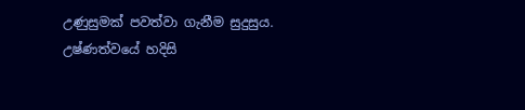උණුසුමක් පවත්වා ගැනීම සුදුසුය.
උෂ්ණත්වයේ හදිසි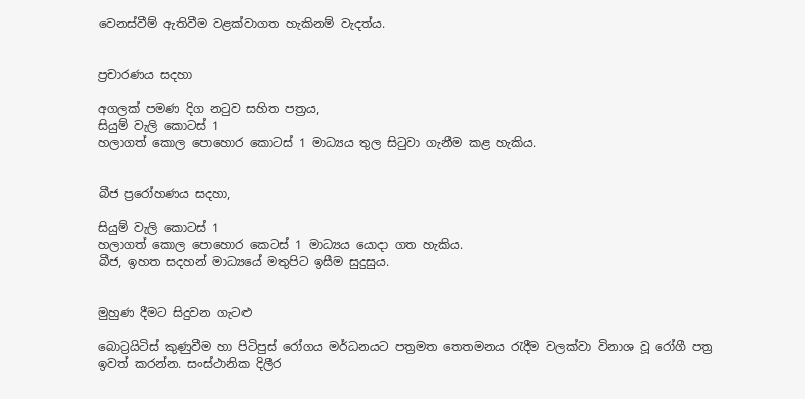වෙනස්වීම් ඇතිවීම වළක්වාගත හැකිනම් වැදත්ය.


ප්‍රචාරණය සදහා

අගලක් පමණ දිග නටුව සහිත පත්‍රය,
සියුම් වැලි කොටස් 1
හලාගත් කොල පොහොර කොටස් 1 මාධ්‍යය තුල සිටුවා ගැනීම කළ හැකිය.


බීජ ප්‍රරෝහණය සදහා,

සියුම් වැලි කොටස් 1
හලාගත් කොල පොහොර කෙටස් 1 මාධ්‍යය යොදා ගත හැකිය.
බීජ, ඉහත සදහන් මාධ්‍යයේ මතුපිට ඉසීම සුදුසුය.


මුහුණ දීමට සිදුවන ගැටළු

බොට්‍රයිටිස් කුණුවීම හා පිටිපුස් රෝගය මර්ධනයට පත්‍රමත තෙතමනය රැදීම වලක්වා විනාශ වූ රෝගී පත්‍ර ඉවත් කරන්න. සංස්ථානික දිලීර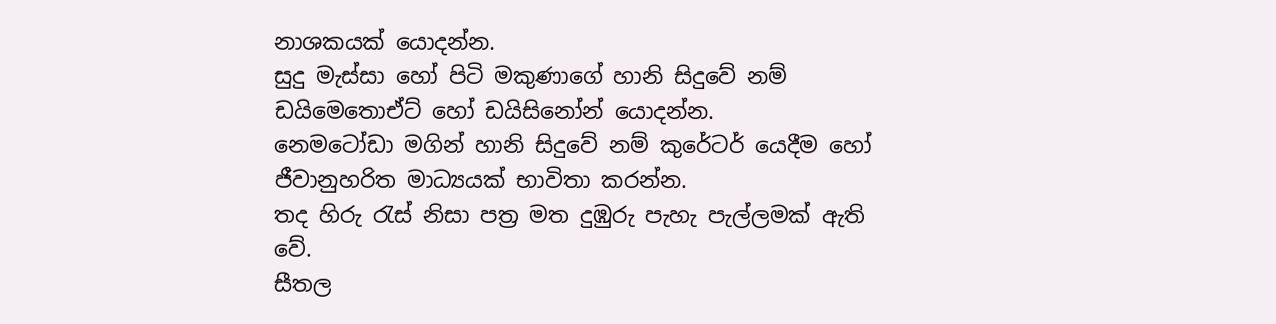නාශකයක් යොදන්න.
සුදු මැස්සා හෝ පිටි මකුණාගේ හානි සිදුවේ නම් ඩයිමෙතොඒට් හෝ ඩයිසිනෝන් යොදන්න.
නෙමටෝඩා මගින් හානි සිදුවේ නම් කුරේටර් යෙදීම හෝ ජීවානුහරිත මාධ්‍යයක් භාවිතා කරන්න.
තද හිරු රැස් නිසා පත්‍ර මත දුඹුරු පැහැ පැල්ලමක් ඇති වේ.
සීතල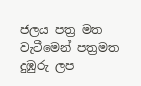ජලය පත්‍ර මත වැටීමෙන් පත්‍රමත දුඹුරු ලප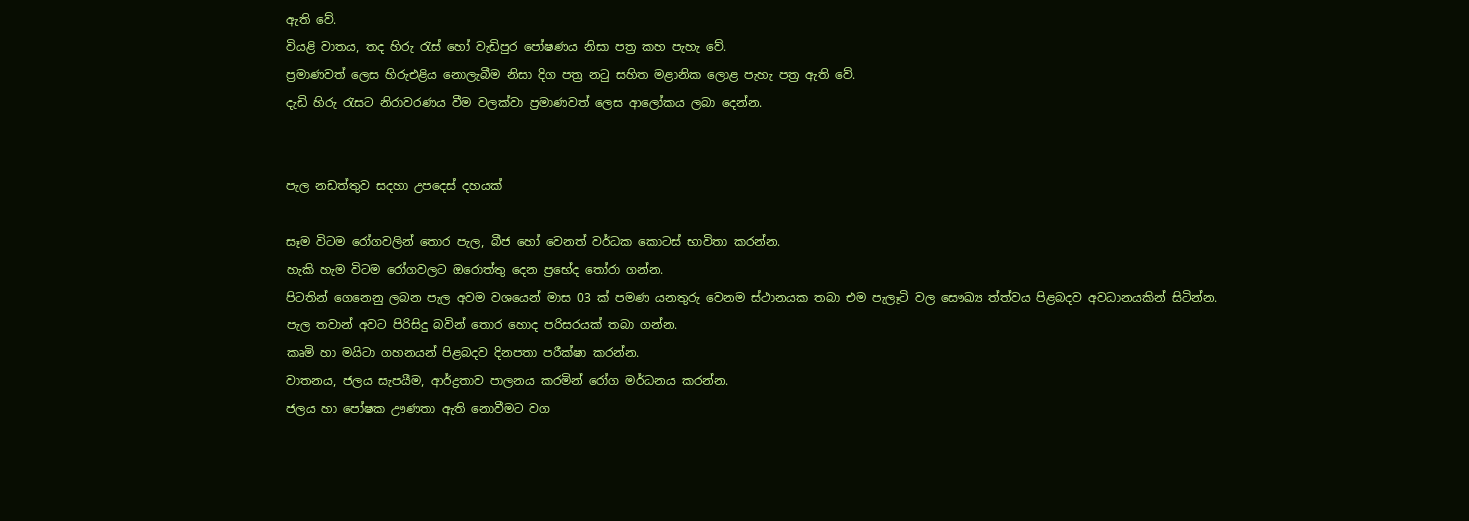ඇති වේ.
වියළි වාතය, තද හිරු රැස් හෝ වැඩිපුර පෝෂණය නිසා පත්‍ර කහ පැහැ වේ.
ප්‍රමාණවත් ලෙස හිරුඑළිය නොලැබීම නිසා දිග පත්‍ර නටු සහිත මළානික ලොළ පැහැ පත්‍ර ඇති වේ.
දැඩි හිරු රැසට නිරාවරණය වීම වලක්වා ප්‍රමාණවත් ලෙස ආලෝකය ලබා දෙන්න.


පැල නඩත්තුව සදහා උපදෙස් දහයක්

සෑම විටම රෝගවලින් තොර පැල, බීජ හෝ වෙනත් වර්ධක කොටස් භාවිතා කරන්න.
හැකි හැම විටම රෝගවලට ඔරොත්තු දෙන ප්‍රභේද තෝරා ගන්න.
පිටතින් ගෙනෙනු ලබන පැල අවම වශයෙන් මාස 03 ක් පමණ යනතුරු වෙනම ස්ථානයක තබා එම පැලෑටි වල සෞඛ්‍ය ත්ත්වය පිළබදව අවධානයකින් සිටින්න.
පැල තවාන් අවට පිරිසිදු බවින් තොර හොද පරිසරයක් තබා ගන්න.
කෘමි හා මයිටා ගහනයන් පිළබදව දිනපතා පරීක්ෂා කරන්න.
වාතනය, ජලය සැපයීම, ආර්ද්‍රතාව පාලනය කරමින් රෝග මර්ධනය කරන්න.
ජලය හා පෝෂක ඌණතා ඇති නොවීමට වග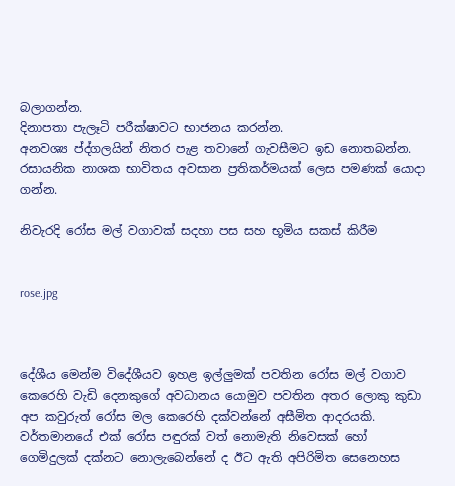බලාගන්න.
දිනාපතා පැලෑටි පරීක්ෂාවට භාජනය කරන්න.
අනවශ්‍ය ප්ද්ගලයින් නිතර පැළ තවානේ ගැවසීමට ඉඩ නොතබන්න.
රසායනික නාශක භාවිතය අවසාන ප්‍රතිකර්මයක් ලෙස පමණක් යොදා ගන්න.

නිවැරදි රෝස මල් වගාවක් සදහා පස සහ භූමිය සකස් කිරීම


rose.jpg



දේශීය මෙන්ම විදේශීයව ඉහළ ඉල්ලුමක් පවතින රෝස මල් වගාව කෙරෙහි වැඩි දෙනකුගේ අවධානය යොමුව පවතින අතර ලොකු කුඩා අප කවුරුත් රෝස මල කෙරෙහි දක්වන්නේ අසීමිත ආදරයකි. වර්තමානයේ එක් රෝස පඳුරක් වත් නොමැති නිවෙසක් හෝ ගෙමිදුලක් දක්නට නොලැබෙන්නේ ද ඊට ඇති අපිරිමිත සෙනෙහස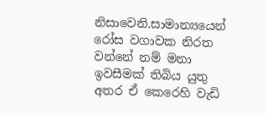නිසාවෙනි.සාමාන්‍යයෙන් රෝස වගාවක නිරත වන්නේ නම් මනා ඉවසීමක් තිබිය යුතු අතර ඒ කෙරෙහි වැඩි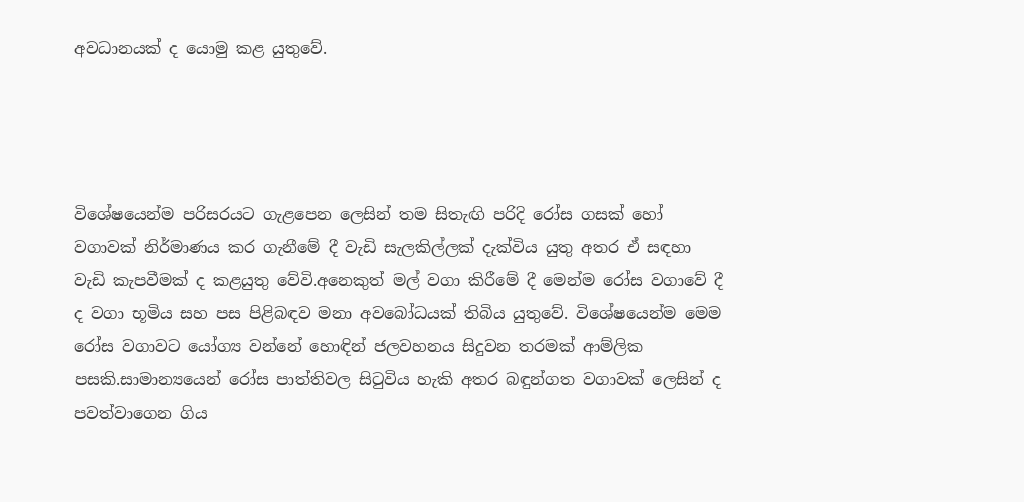අවධානයක් ද යොමු කළ යුතුවේ.




විශේෂයෙන්ම පරිසරයට ගැළපෙන ලෙසින් තම සිතැඟි පරිදි රෝස ගසක් හෝ වගාවක් නිර්මාණය කර ගැනීමේ දී වැඩි සැලකිල්ලක් දැක්විය යුතු අතර ඒ සඳහා වැඩි කැපවීමක් ද කළයුතු වේවි.අනෙකුත් මල් වගා කිරීමේ දී මෙන්ම රෝස වගාවේ දී ද වගා භූමිය සහ පස පිළිබඳව මනා අවබෝධයක් තිබිය යුතුවේ. විශේෂයෙන්ම මෙම රෝස වගාවට යෝග්‍ය වන්නේ හොඳින් ජලවහනය සිදුවන තරමක් ආම්ලික පසකි.සාමාන්‍යයෙන් රෝස පාත්තිවල සිටුවිය හැකි අතර බඳුන්ගත වගාවක් ලෙසින් ද පවත්වාගෙන ගිය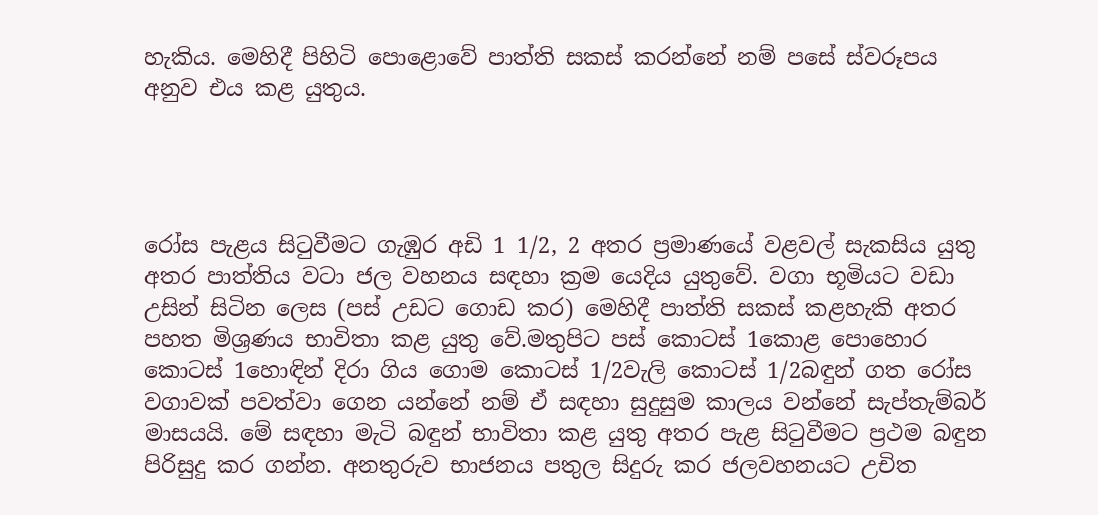හැකිය. මෙහිදී පිහිටි පොළොවේ පාත්ති සකස් කරන්නේ නම් පසේ ස්වරූපය අනුව එය කළ යුතුය.




රෝස පැළය සිටුවීමට ගැඹුර අඩි 1 1/2, 2 අතර ප්‍රමාණයේ වළවල් සැකසිය යුතු අතර පාත්තිය වටා ජල වහනය සඳහා ක්‍රම යෙදිය යුතුවේ. වගා භූමියට වඩා උසින් සිටින ලෙස (පස් උඩට ගොඩ කර) මෙහිදී පාත්ති සකස් කළහැකි අතර පහත මිශ්‍රණය භාවිතා කළ යුතු වේ.මතුපිට පස් කොටස් 1කොළ පොහොර කොටස් 1හොඳින් දිරා ගිය ගොම කොටස් 1/2වැලි කොටස් 1/2බඳුන් ගත රෝස වගාවක් පවත්වා ගෙන යන්නේ නම් ඒ සඳහා සුදුසුම කාලය වන්නේ සැප්තැම්බර් මාසයයි. මේ සඳහා මැටි බඳුන් භාවිතා කළ යුතු අතර පැළ සිටුවීමට ප්‍රථම බඳුන පිරිසුදු කර ගන්න. අනතුරුව භාජනය පතුල සිදුරු කර ජලවහනයට උචිත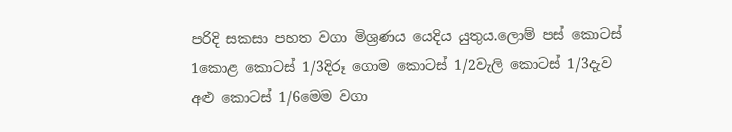පරිදි සකසා පහත වගා මිශ්‍රණය යෙදිය යුතුය.ලොම් පස් කොටස් 1කොළ කොටස් 1/3දිරූ ගොම කොටස් 1/2වැලි කොටස් 1/3දැව අළු කොටස් 1/6මෙම වගා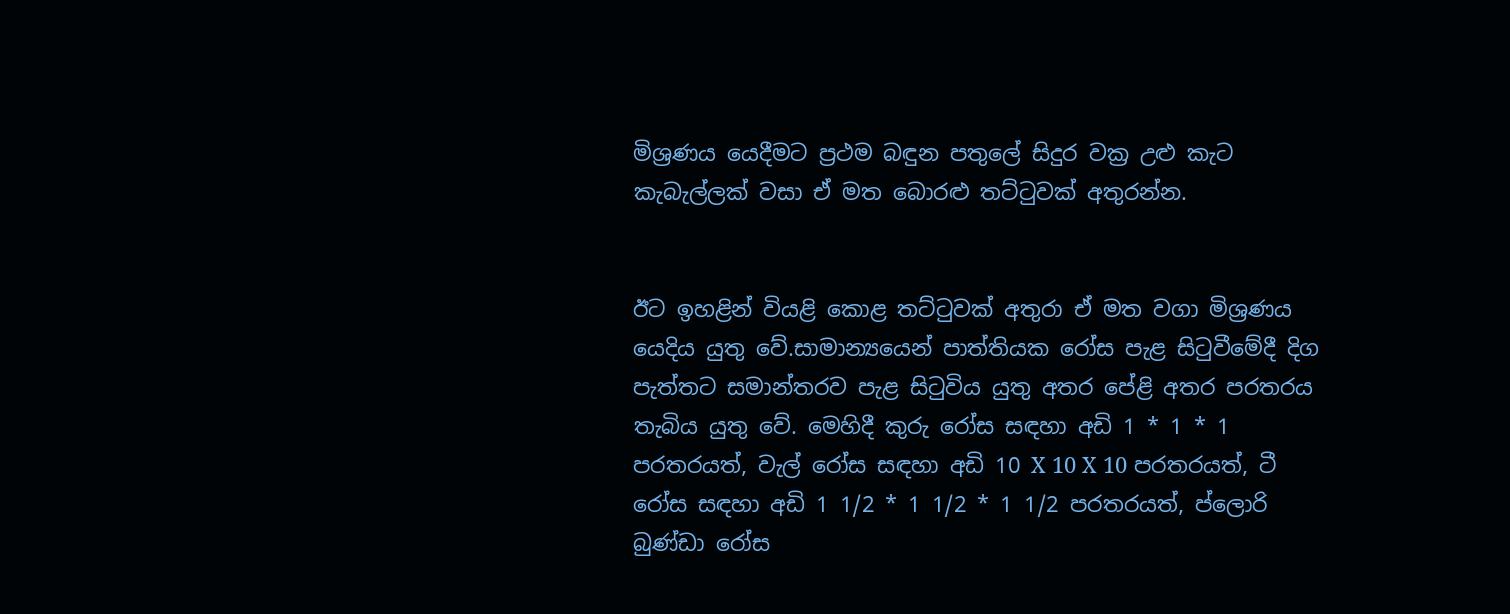මිශ්‍රණය යෙදීමට ප්‍රථම බඳුන පතුලේ සිදුර වක්‍ර උළු කැට කැබැල්ලක් වසා ඒ මත බොරළු තට්ටුවක් අතුරන්න.


ඊට ඉහළින් වියළි කොළ තට්ටුවක් අතුරා ඒ මත වගා මිශ්‍රණය යෙදිය යුතු වේ.සාමාන්‍යයෙන් පාත්තියක රෝස පැළ සිටුවීමේදී දිග පැත්තට සමාන්තරව පැළ සිටුවිය යුතු අතර පේළි අතර පරතරය තැබිය යුතු වේ. මෙහිදී කුරු රෝස සඳහා අඩි 1 * 1 * 1 පරතරයත්, වැල් රෝස සඳහා අඩි 10 X 10 X 10 පරතරයත්, ටී රෝස සඳහා අඩි 1 1/2 * 1 1/2 * 1 1/2 පරතරයත්, ප්ලොරි බුණ්ඩා රෝස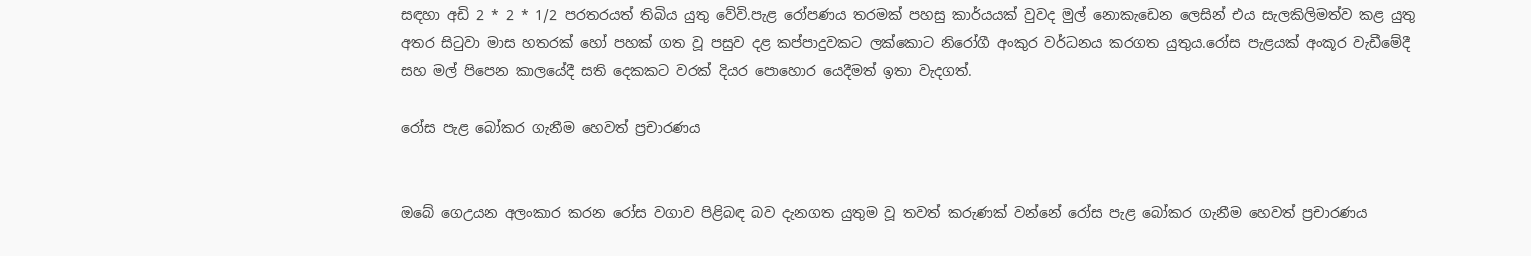සඳහා අඩි 2 * 2 * 1/2 පරතරයත් තිබිය යුතු වේවි.පැළ රෝපණය තරමක් පහසු කාර්යයක් වුවද මුල් නොකැඩෙන ලෙසින් එය සැලකිලිමත්ව කළ යුතු අතර සිටුවා මාස හතරක් හෝ පහක් ගත වූ පසුව දළ කප්පාදුවකට ලක්කොට නිරෝගී අංකුර වර්ධනය කරගත යුතුය.රෝස පැළයක් අංකූර වැඩීමේදී සහ මල් පිපෙන කාලයේදී සති දෙකකට වරක් දියර පොහොර යෙදීමත් ඉතා වැදගත්.

රෝස පැළ බෝකර ගැනීම හෙවත් ප්‍රචාරණය


ඔබේ ගෙඋයන අලංකාර කරන රෝස වගාව පිළිබඳ බව දැනගත යුතුම වූ තවත් කරුණක් වන්නේ රෝස පැළ බෝකර ගැනීම හෙවත් ප්‍රචාරණය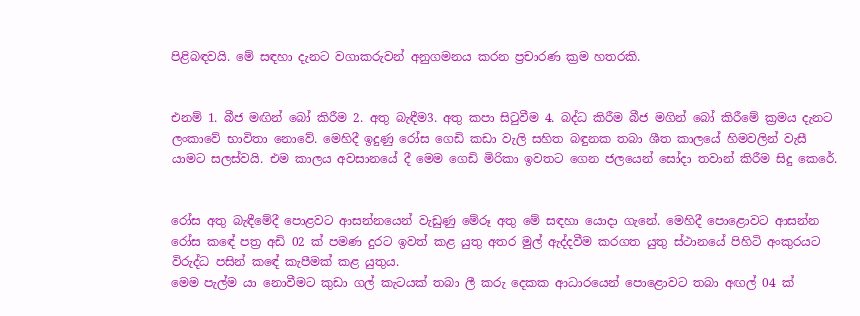පිළිබඳවයි. මේ සඳහා දැනට වගාකරුවන් අනුගමනය කරන ප්‍රචාරණ ක්‍රම හතරකි.


එනම් 1. බීජ මඟින් බෝ කිරීම 2. අතු බැඳීම3. අතු කපා සිටුවීම 4. බද්ධ කිරීම බීජ මගින් බෝ කිරීමේ ක්‍රමය දැනට ලංකාවේ භාවිතා නොවේ. මෙහිදී ඉදුණු රෝස ගෙඩි කඩා වැලි සහිත බඳුනක තබා ශීත කාලයේ හිමවලින් වැසී යාමට සලස්වයි. එම කාලය අවසානයේ දී මෙම ගෙඩි මිරිකා ඉවතට ගෙන ජලයෙන් සෝදා තවාන් කිරීම සිදු කෙරේ.


රෝස අතු බැඳීමේදී පොළවට ආසන්නයෙන් වැඩුණු මේරූ අතු මේ සඳහා යොදා ගැනේ. මෙහිදී පොළොවට ආසන්න රෝස කඳේ පත්‍ර අඩි 02 ක් පමණ දුරට ඉවත් කළ යුතු අතර මුල් ඇද්දවීම කරගත යුතු ස්ථානයේ පිහිටි අංකුරයට විරුද්ධ පසින් කඳේ කැපීමක් කළ යුතුය.
මෙම පැල්ම යා නොවීමට කුඩා ගල් කැටයක් තබා ලී කරු දෙකක ආධාරයෙන් පොළොවට තබා අඟල් 04 ක්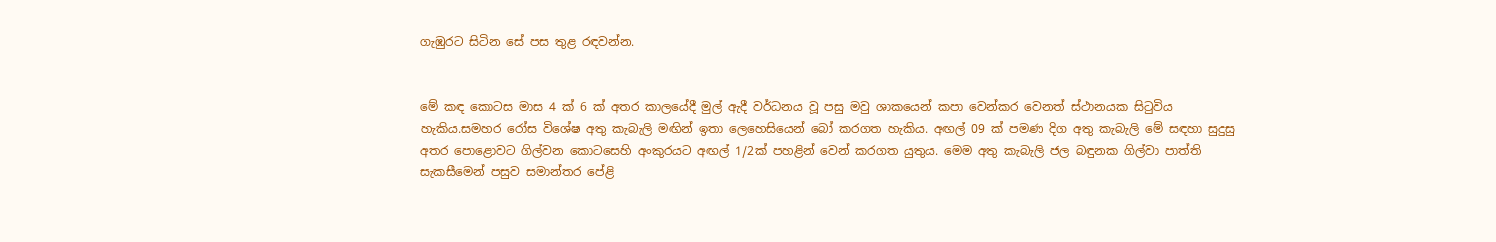ගැඹුරට සිටින සේ පස තුළ රඳවන්න.


මේ කඳ කොටස මාස 4 ක් 6 ක් අතර කාලයේදී මුල් ඇදී වර්ධනය වූ පසු මවු ශාකයෙන් කපා වෙන්කර වෙනත් ස්ථානයක සිටුවිය හැකිය.සමහර රෝස විශේෂ අතු කැබැලි මඟින් ඉතා ලෙහෙසියෙන් බෝ කරගත හැකිය. අඟල් 09 ක් පමණ දිග අතු කැබැලි මේ සඳහා සුදුසු අතර පොළොවට ගිල්වන කොටසෙහි අංකුරයට අඟල් 1/2ක් පහළින් වෙන් කරගත යුතුය. මෙම අතු කැබැලි ජල බඳුනක ගිල්වා පාත්ති සැකසීමෙන් පසුව සමාන්තර පේළි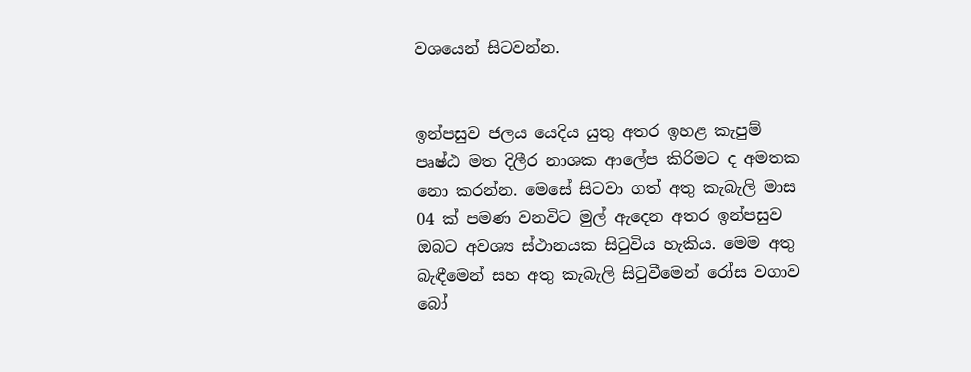වශයෙන් සිටවන්න.


ඉන්පසුව ජලය යෙදිය යුතු අතර ඉහළ කැපුම් පෘෂ්ඨ මත දිලීර නාශක ආලේප කිරිමට ද අමතක නො කරන්න. මෙසේ සිටවා ගත් අතු කැබැලි මාස 04 ක් පමණ වනවිට මුල් ඇදෙන අතර ඉන්පසුව ඔබට අවශ්‍ය ස්ථානයක සිටුවිය හැකිය. මෙම අතු බැඳීමෙන් සහ අතු කැබැලි සිටුවීමෙන් රෝස වගාව බෝ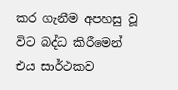කර ගැනීම අපහසු වූ විට බද්ධ කිරීමෙන් එය සාර්ථකව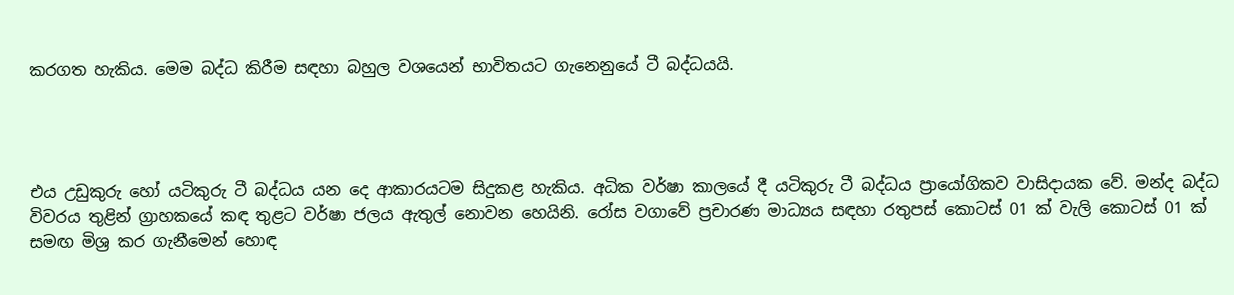කරගත හැකිය. මෙම බද්ධ කිරීම සඳහා බහුල වශයෙන් භාවිතයට ගැනෙනුයේ ටී බද්ධයයි.




එය උඩුකුරු හෝ යටිකුරු ටී බද්ධය යන දෙ ආකාරයටම සිදුකළ හැකිය. අධික වර්ෂා කාලයේ දී යටිකුරු ටී බද්ධය ප්‍රායෝගිකව වාසිදායක වේ. මන්ද බද්ධ විවරය තුළින් ග්‍රාහකයේ කඳ තුළට වර්ෂා ජලය ඇතුල් නොවන හෙයිනි. රෝස වගාවේ ප්‍රචාරණ මාධ්‍යය සඳහා රතුපස් කොටස් 01 ක් වැලි කොටස් 01 ක් සමඟ මිශ්‍ර කර ගැනීමෙන් හොඳ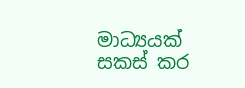මාධ්‍යයක් සකස් කර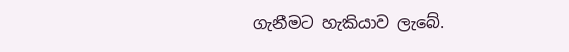ගැනීමට හැකියාව ලැබේ.